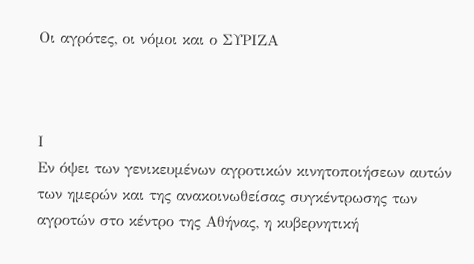Οι αγρότες, οι νόμοι και ο ΣΥΡΙΖΑ



Ι
Εν όψει των γενικευμένων αγροτικών κινητοποιήσεων αυτών των ημερών και της ανακοινωθείσας συγκέντρωσης των αγροτών στο κέντρο της Αθήνας, η κυβερνητική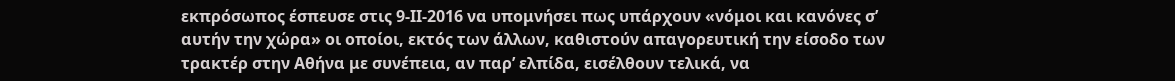εκπρόσωπος έσπευσε στις 9-ΙΙ-2016 να υπομνήσει πως υπάρχουν «νόμοι και κανόνες σ’ αυτήν την χώρα» οι οποίοι, εκτός των άλλων, καθιστούν απαγορευτική την είσοδο των τρακτέρ στην Αθήνα με συνέπεια, αν παρ’ ελπίδα, εισέλθουν τελικά, να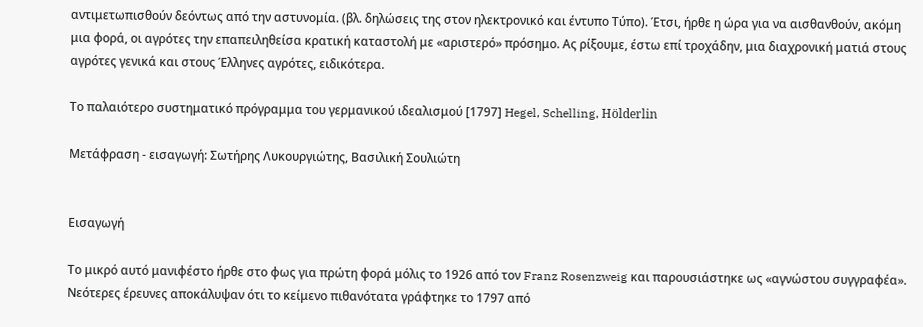αντιμετωπισθούν δεόντως από την αστυνομία. (βλ. δηλώσεις της στον ηλεκτρονικό και έντυπο Τύπο). Έτσι, ήρθε η ώρα για να αισθανθούν, ακόμη μια φορά, οι αγρότες την επαπειληθείσα κρατική καταστολή με «αριστερό» πρόσημο. Ας ρίξουμε, έστω επί τροχάδην, μια διαχρονική ματιά στους αγρότες γενικά και στους Έλληνες αγρότες, ειδικότερα.

Το παλαιότερο συστηματικό πρόγραμμα του γερμανικού ιδεαλισμού [1797] Hegel, Schelling, Hölderlin

Μετάφραση - εισαγωγή: Σωτήρης Λυκουργιώτης, Βασιλική Σουλιώτη


Εισαγωγή

Το μικρό αυτό μανιφέστο ήρθε στο φως για πρώτη φορά μόλις το 1926 από τον Franz Rosenzweig και παρουσιάστηκε ως «αγνώστου συγγραφέα». Νεότερες έρευνες αποκάλυψαν ότι το κείμενο πιθανότατα γράφτηκε το 1797 από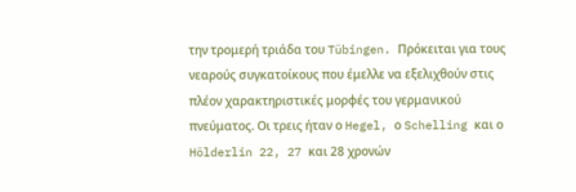την τρομερή τριάδα του Tübingen. Πρόκειται για τους νεαρούς συγκατοίκους που έμελλε να εξελιχθούν στις πλέον χαρακτηριστικές μορφές του γερμανικού πνεύματος. Οι τρεις ήταν ο Hegel, ο Schelling και ο Hölderlin 22, 27 και 28 χρονών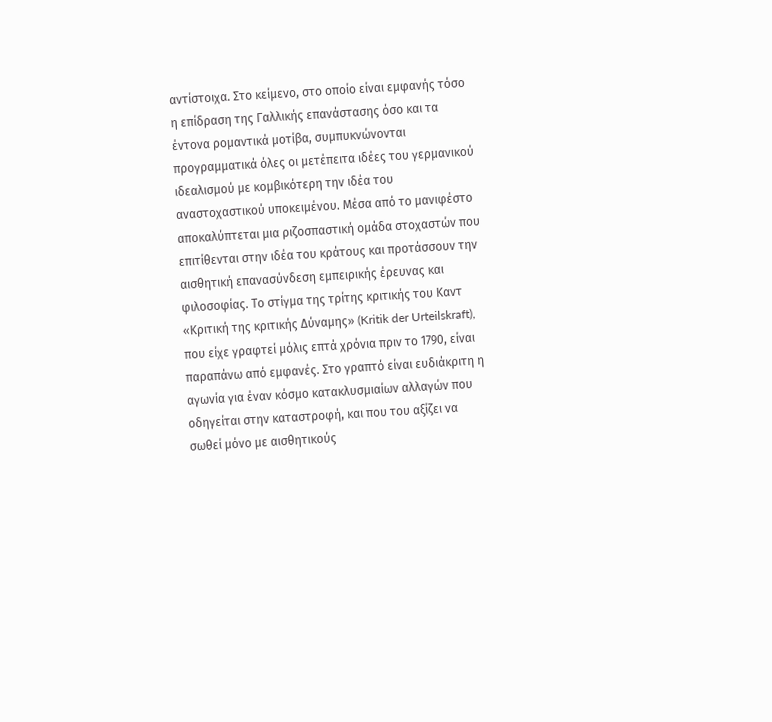αντίστοιχα. Στο κείμενο, στο οποίο είναι εμφανής τόσο η επίδραση της Γαλλικής επανάστασης όσο και τα έντονα ρομαντικά μοτίβα, συμπυκνώνονται προγραμματικά όλες οι μετέπειτα ιδέες του γερμανικού ιδεαλισμού με κομβικότερη την ιδέα του αναστοχαστικού υποκειμένου. Μέσα από το μανιφέστο αποκαλύπτεται μια ριζοσπαστική ομάδα στοχαστών που επιτίθενται στην ιδέα του κράτους και προτάσσουν την αισθητική επανασύνδεση εμπειρικής έρευνας και φιλοσοφίας. Το στίγμα της τρίτης κριτικής του Καντ «Κριτική της κριτικής Δύναμης» (Kritik der Urteilskraft), που είχε γραφτεί μόλις επτά χρόνια πριν το 1790, είναι παραπάνω από εμφανές. Στο γραπτό είναι ευδιάκριτη η αγωνία για έναν κόσμο κατακλυσμιαίων αλλαγών που οδηγείται στην καταστροφή, και που του αξίζει να σωθεί μόνο με αισθητικούς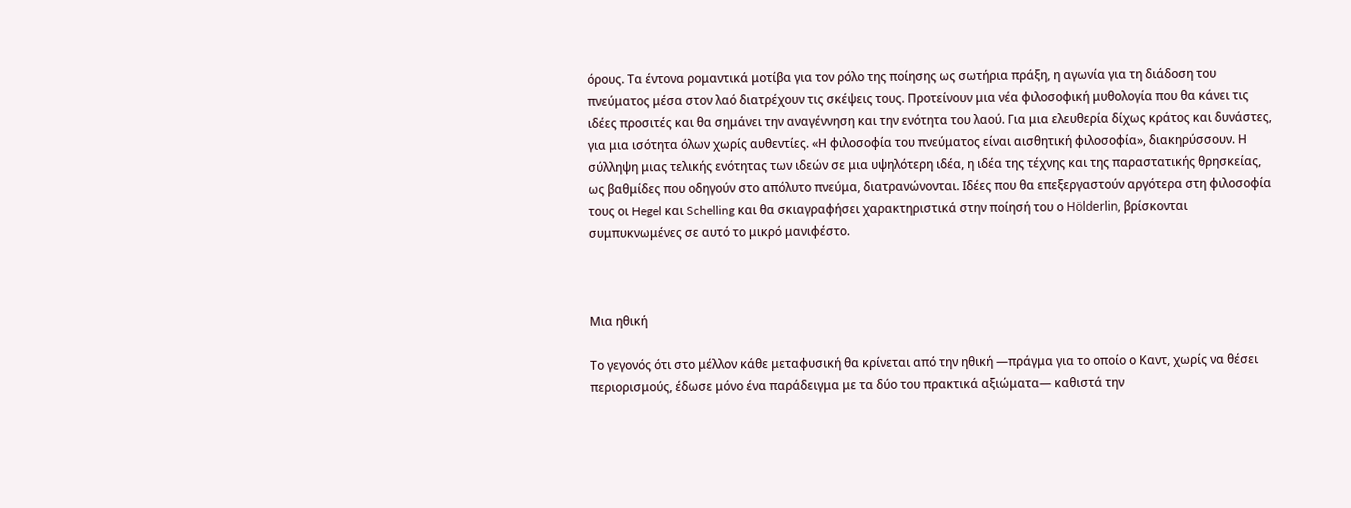όρους. Τα έντονα ρομαντικά μοτίβα για τον ρόλο της ποίησης ως σωτήρια πράξη, η αγωνία για τη διάδοση του πνεύματος μέσα στον λαό διατρέχουν τις σκέψεις τους. Προτείνουν μια νέα φιλοσοφική μυθολογία που θα κάνει τις ιδέες προσιτές και θα σημάνει την αναγέννηση και την ενότητα του λαού. Για μια ελευθερία δίχως κράτος και δυνάστες, για μια ισότητα όλων χωρίς αυθεντίες. «Η φιλοσοφία του πνεύματος είναι αισθητική φιλοσοφία», διακηρύσσουν. Η σύλληψη μιας τελικής ενότητας των ιδεών σε μια υψηλότερη ιδέα, η ιδέα της τέχνης και της παραστατικής θρησκείας, ως βαθμίδες που οδηγούν στο απόλυτο πνεύμα, διατρανώνονται. Ιδέες που θα επεξεργαστούν αργότερα στη φιλοσοφία τους οι Hegel και Schelling και θα σκιαγραφήσει χαρακτηριστικά στην ποίησή του ο Hölderlin, βρίσκονται συμπυκνωμένες σε αυτό το μικρό μανιφέστο.



Μια ηθική

Το γεγονός ότι στο μέλλον κάθε μεταφυσική θα κρίνεται από την ηθική —πράγμα για το οποίο ο Καντ, χωρίς να θέσει περιορισμούς, έδωσε μόνο ένα παράδειγμα με τα δύο του πρακτικά αξιώματα— καθιστά την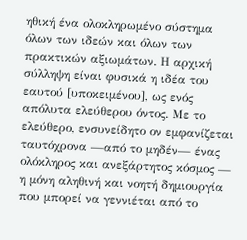ηθική ένα ολοκληρωμένο σύστημα όλων των ιδεών και όλων των πρακτικών αξιωμάτων. Η αρχική σύλληψη είναι φυσικά η ιδέα του εαυτού [υποκειμένου], ως ενός απόλυτα ελεύθερου όντος. Με το ελεύθερο, ενσυνείδητο ον εμφανίζεται ταυτόχρονα —από το μηδέν— ένας ολόκληρος και ανεξάρτητος κόσμος — η μόνη αληθινή και νοητή δημιουργία που μπορεί να γεννιέται από το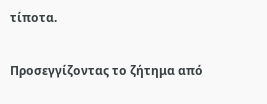τίποτα.

Προσεγγίζοντας το ζήτημα από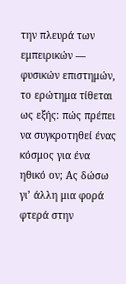την πλευρά των εμπειρικών — φυσικών επιστημών, το ερώτημα τίθεται ως εξής: πώς πρέπει να συγκροτηθεί ένας κόσμος για ένα ηθικό ον; Ας δώσω γι’ άλλη μια φορά φτερά στην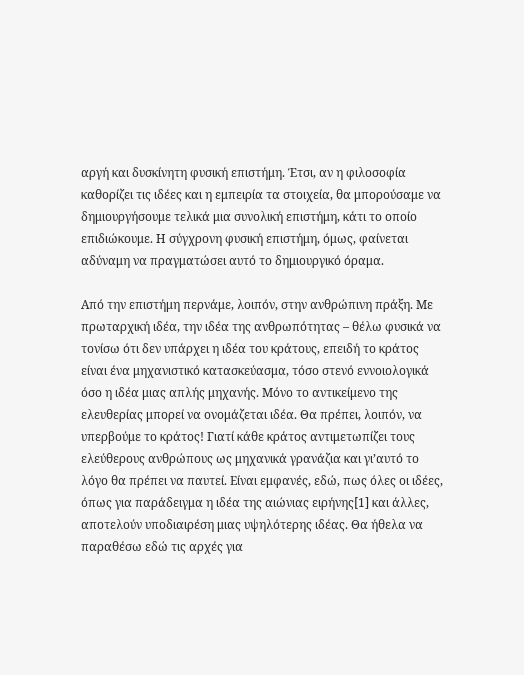αργή και δυσκίνητη φυσική επιστήμη. Έτσι, αν η φιλοσοφία καθορίζει τις ιδέες και η εμπειρία τα στοιχεία, θα μπορούσαμε να δημιουργήσουμε τελικά μια συνολική επιστήμη, κάτι το οποίο επιδιώκουμε. Η σύγχρονη φυσική επιστήμη, όμως, φαίνεται αδύναμη να πραγματώσει αυτό το δημιουργικό όραμα.

Από την επιστήμη περνάμε, λοιπόν, στην ανθρώπινη πράξη. Με πρωταρχική ιδέα, την ιδέα της ανθρωπότητας – θέλω φυσικά να τονίσω ότι δεν υπάρχει η ιδέα του κράτους, επειδή το κράτος είναι ένα μηχανιστικό κατασκεύασμα, τόσο στενό εννοιολογικά όσο η ιδέα μιας απλής μηχανής. Μόνο το αντικείμενο της ελευθερίας μπορεί να ονομάζεται ιδέα. Θα πρέπει, λοιπόν, να υπερβούμε το κράτος! Γιατί κάθε κράτος αντιμετωπίζει τους ελεύθερους ανθρώπους ως μηχανικά γρανάζια και γι’αυτό το λόγο θα πρέπει να παυτεί. Είναι εμφανές, εδώ, πως όλες οι ιδέες, όπως για παράδειγμα η ιδέα της αιώνιας ειρήνης[1] και άλλες, αποτελούν υποδιαιρέση μιας υψηλότερης ιδέας. Θα ήθελα να παραθέσω εδώ τις αρχές για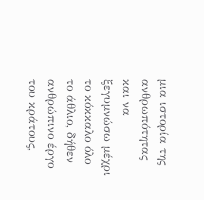μια ιστορία της ανθρωπότητας και να ξεγυμνώσω μέχρι το κόκκαλο όλο το άθλιο, δήθεν ανθρώπινο έργο του κράτους,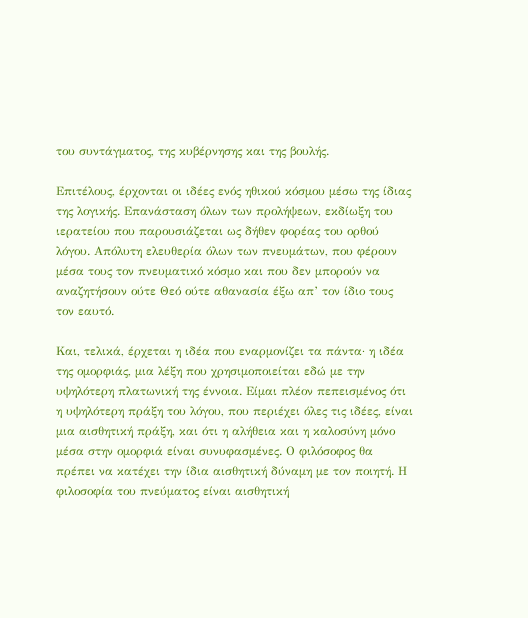του συντάγματος, της κυβέρνησης και της βουλής.

Επιτέλους, έρχονται οι ιδέες ενός ηθικού κόσμου μέσω της ίδιας της λογικής. Επανάσταση όλων των προλήψεων, εκδίωξη του ιερατείου που παρουσιάζεται ως δήθεν φορέας του ορθού λόγου. Απόλυτη ελευθερία όλων των πνευμάτων, που φέρουν μέσα τους τον πνευματικό κόσμο και που δεν μπορούν να αναζητήσουν ούτε Θεό ούτε αθανασία έξω απ’ τον ίδιο τους τον εαυτό.

Και, τελικά, έρχεται η ιδέα που εναρμονίζει τα πάντα· η ιδέα της ομορφιάς, μια λέξη που χρησιμοποιείται εδώ με την υψηλότερη πλατωνική της έννοια. Είμαι πλέον πεπεισμένος ότι η υψηλότερη πράξη του λόγου, που περιέχει όλες τις ιδέες, είναι μια αισθητική πράξη, και ότι η αλήθεια και η καλοσύνη μόνο μέσα στην ομορφιά είναι συνυφασμένες. Ο φιλόσοφος θα πρέπει να κατέχει την ίδια αισθητική δύναμη με τον ποιητή. Η φιλοσοφία του πνεύματος είναι αισθητική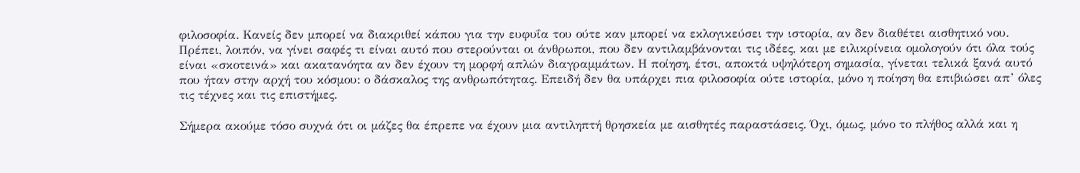φιλοσοφία. Κανείς δεν μπορεί να διακριθεί κάπου για την ευφυΐα του ούτε καν μπορεί να εκλογικεύσει την ιστορία, αν δεν διαθέτει αισθητικό νου. Πρέπει, λοιπόν, να γίνει σαφές τι είναι αυτό που στερούνται οι άνθρωποι, που δεν αντιλαμβάνονται τις ιδέες, και με ειλικρίνεια ομολογούν ότι όλα τούς είναι «σκοτεινά» και ακατανόητα αν δεν έχουν τη μορφή απλών διαγραμμάτων. Η ποίηση, έτσι, αποκτά υψηλότερη σημασία, γίνεται τελικά ξανά αυτό που ήταν στην αρχή του κόσμου: ο δάσκαλος της ανθρωπότητας. Επειδή δεν θα υπάρχει πια φιλοσοφία ούτε ιστορία, μόνο η ποίηση θα επιβιώσει απ’ όλες τις τέχνες και τις επιστήμες.

Σήμερα ακούμε τόσο συχνά ότι οι μάζες θα έπρεπε να έχουν μια αντιληπτή θρησκεία με αισθητές παραστάσεις. Όχι, όμως, μόνο το πλήθος αλλά και η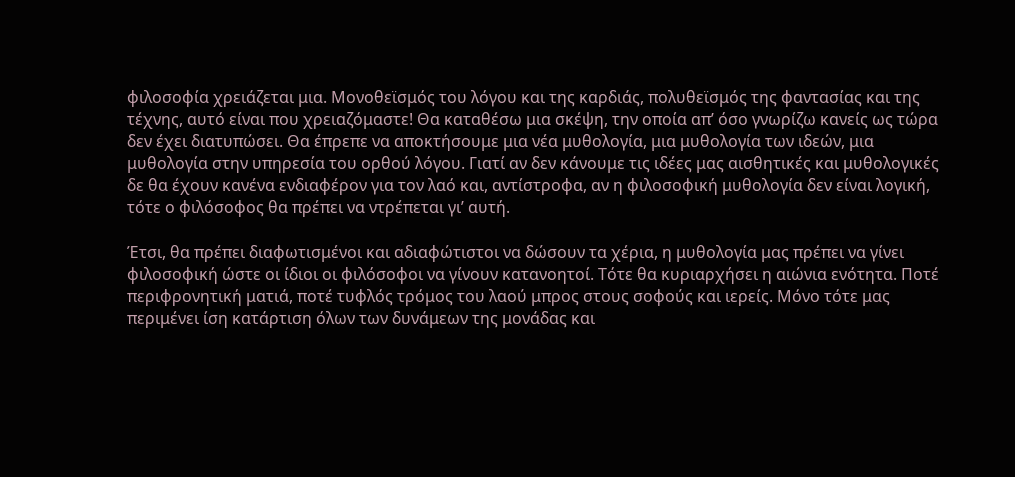φιλοσοφία χρειάζεται μια. Μονοθεϊσμός του λόγου και της καρδιάς, πολυθεϊσμός της φαντασίας και της τέχνης, αυτό είναι που χρειαζόμαστε! Θα καταθέσω μια σκέψη, την οποία απ’ όσο γνωρίζω κανείς ως τώρα δεν έχει διατυπώσει. Θα έπρεπε να αποκτήσουμε μια νέα μυθολογία, μια μυθολογία των ιδεών, μια μυθολογία στην υπηρεσία του ορθού λόγου. Γιατί αν δεν κάνουμε τις ιδέες μας αισθητικές και μυθολογικές δε θα έχουν κανένα ενδιαφέρον για τον λαό και, αντίστροφα, αν η φιλοσοφική μυθολογία δεν είναι λογική, τότε ο φιλόσοφος θα πρέπει να ντρέπεται γι’ αυτή.

Έτσι, θα πρέπει διαφωτισμένοι και αδιαφώτιστοι να δώσουν τα χέρια, η μυθολογία μας πρέπει να γίνει φιλοσοφική ώστε οι ίδιοι οι φιλόσοφοι να γίνουν κατανοητοί. Τότε θα κυριαρχήσει η αιώνια ενότητα. Ποτέ περιφρονητική ματιά, ποτέ τυφλός τρόμος του λαού μπρος στους σοφούς και ιερείς. Μόνο τότε μας περιμένει ίση κατάρτιση όλων των δυνάμεων της μονάδας και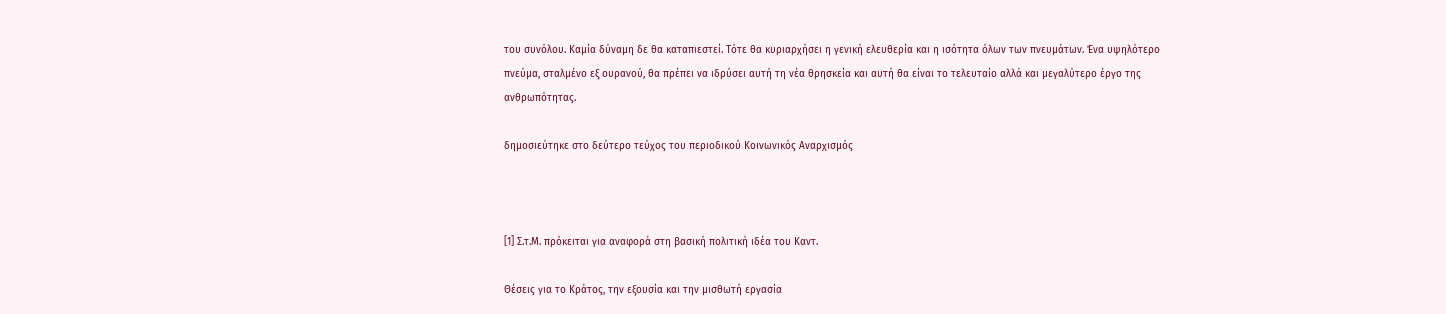του συνόλου. Καμία δύναμη δε θα καταπιεστεί. Τότε θα κυριαρχήσει η γενική ελευθερία και η ισότητα όλων των πνευμάτων. Ένα υψηλότερο πνεύμα, σταλμένο εξ ουρανού, θα πρέπει να ιδρύσει αυτή τη νέα θρησκεία και αυτή θα είναι το τελευταίο αλλά και μεγαλύτερο έργο της ανθρωπότητας.

δημοσιεύτηκε στο δεύτερο τεύχος του περιοδικού Κοινωνικός Αναρχισμός



[1] Σ.τ.Μ. πρόκειται για αναφορά στη βασική πολιτική ιδέα του Καντ.

Θέσεις για το Κράτος, την εξουσία και την μισθωτή εργασία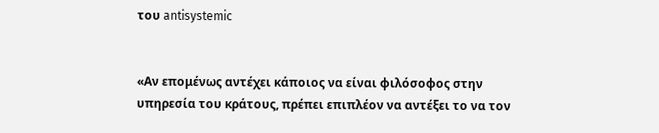του antisystemic


«Αν επομένως αντέχει κάποιος να είναι φιλόσοφος στην υπηρεσία του κράτους, πρέπει επιπλέον να αντέξει το να τον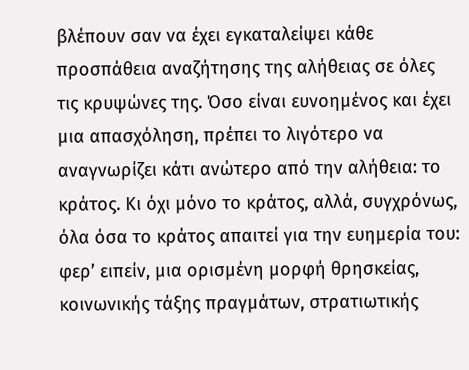βλέπουν σαν να έχει εγκαταλείψει κάθε προσπάθεια αναζήτησης της αλήθειας σε όλες τις κρυψώνες της. Όσο είναι ευνοημένος και έχει μια απασχόληση, πρέπει το λιγότερο να αναγνωρίζει κάτι ανώτερο από την αλήθεια: το κράτος. Κι όχι μόνο το κράτος, αλλά, συγχρόνως, όλα όσα το κράτος απαιτεί για την ευημερία του: φερ’ ειπείν, μια ορισμένη μορφή θρησκείας, κοινωνικής τάξης πραγμάτων, στρατιωτικής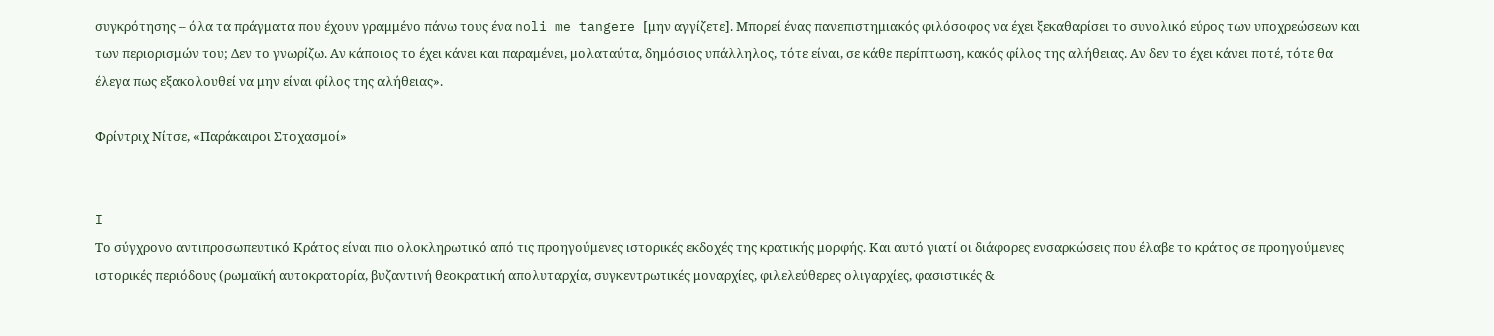συγκρότησης – όλα τα πράγματα που έχουν γραμμένο πάνω τους ένα noli me tangere [μην αγγίζετε]. Μπορεί ένας πανεπιστημιακός φιλόσοφος να έχει ξεκαθαρίσει το συνολικό εύρος των υποχρεώσεων και των περιορισμών του; Δεν το γνωρίζω. Αν κάποιος το έχει κάνει και παραμένει, μολαταύτα, δημόσιος υπάλληλος, τότε είναι, σε κάθε περίπτωση, κακός φίλος της αλήθειας. Αν δεν το έχει κάνει ποτέ, τότε θα έλεγα πως εξακολουθεί να μην είναι φίλος της αλήθειας».

Φρίντριχ Νίτσε, «Παράκαιροι Στοχασμοί»


I
Το σύγχρονο αντιπροσωπευτικό Κράτος είναι πιο ολοκληρωτικό από τις προηγούμενες ιστορικές εκδοχές της κρατικής μορφής. Και αυτό γιατί οι διάφορες ενσαρκώσεις που έλαβε το κράτος σε προηγούμενες ιστορικές περιόδους (ρωμαϊκή αυτοκρατορία, βυζαντινή θεοκρατική απολυταρχία, συγκεντρωτικές μοναρχίες, φιλελεύθερες ολιγαρχίες, φασιστικές &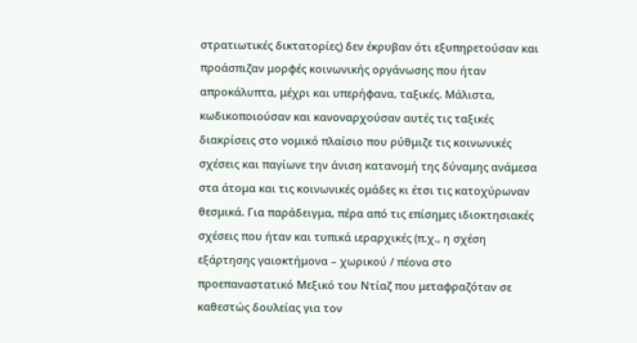στρατιωτικές δικτατορίες) δεν έκρυβαν ότι εξυπηρετούσαν και προάσπιζαν μορφές κοινωνικής οργάνωσης που ήταν απροκάλυπτα, μέχρι και υπερήφανα, ταξικές. Μάλιστα, κωδικοποιούσαν και κανοναρχούσαν αυτές τις ταξικές διακρίσεις στο νομικό πλαίσιο που ρύθμιζε τις κοινωνικές σχέσεις και παγίωνε την άνιση κατανομή της δύναμης ανάμεσα στα άτομα και τις κοινωνικές ομάδες κι έτσι τις κατοχύρωναν θεσμικά. Για παράδειγμα, πέρα από τις επίσημες ιδιοκτησιακές σχέσεις που ήταν και τυπικά ιεραρχικές (π.χ., η σχέση εξάρτησης γαιοκτήμονα – χωρικού / πέονα στο προεπαναστατικό Μεξικό του Ντίαζ που μεταφραζόταν σε καθεστώς δουλείας για τον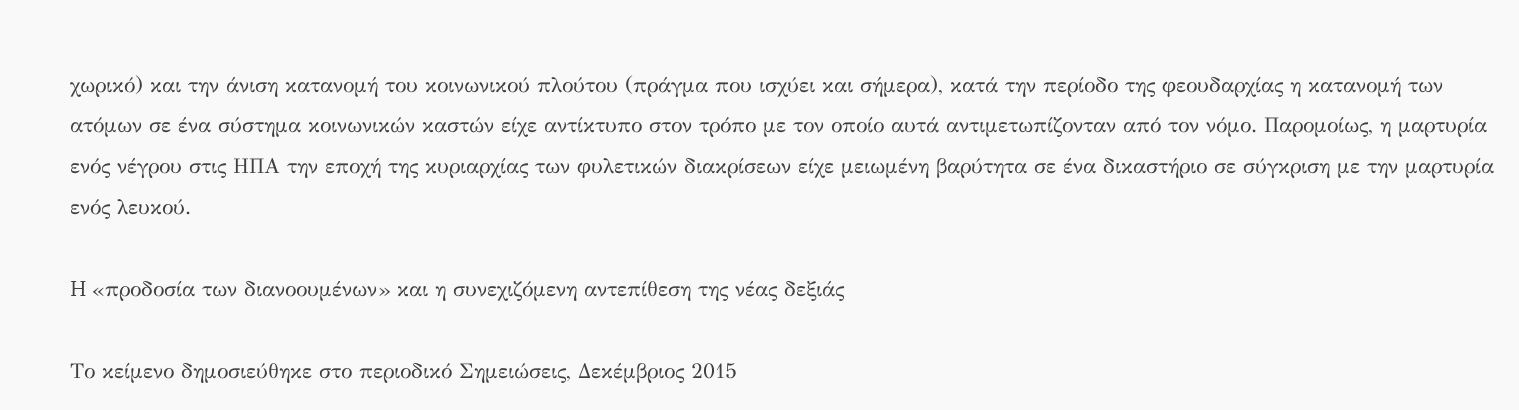χωρικό) και την άνιση κατανομή του κοινωνικού πλούτου (πράγμα που ισχύει και σήμερα), κατά την περίοδο της φεουδαρχίας η κατανομή των ατόμων σε ένα σύστημα κοινωνικών καστών είχε αντίκτυπο στον τρόπο με τον οποίο αυτά αντιμετωπίζονταν από τον νόμο. Παρομοίως, η μαρτυρία ενός νέγρου στις ΗΠΑ την εποχή της κυριαρχίας των φυλετικών διακρίσεων είχε μειωμένη βαρύτητα σε ένα δικαστήριο σε σύγκριση με την μαρτυρία ενός λευκού.

H «προδοσία των διανοουμένων» και η συνεχιζόμενη αντεπίθεση της νέας δεξιάς

Το κείμενο δημοσιεύθηκε στο περιοδικό Σημειώσεις, Δεκέμβριος 2015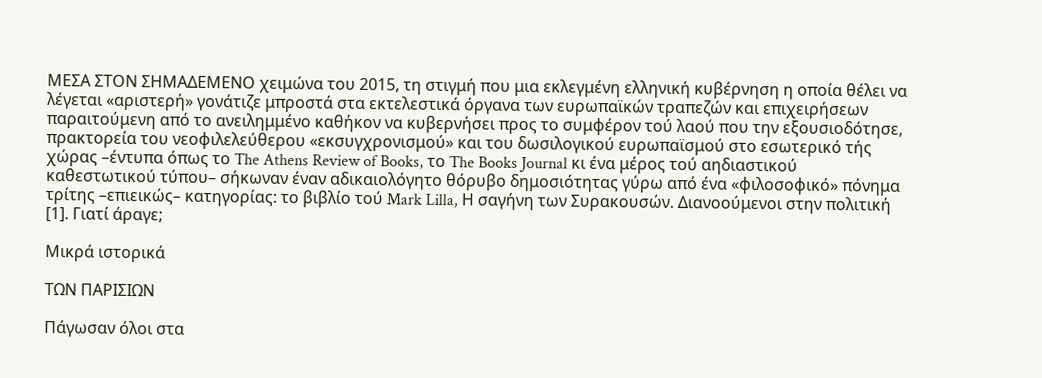ΜΕΣΑ ΣΤΟΝ ΣΗΜΑΔΕΜΕΝΟ χειμώνα του 2015, τη στιγμή που μια εκλεγμένη ελληνική κυβέρνηση η οποία θέλει να λέγεται «αριστερή» γονάτιζε μπροστά στα εκτελεστικά όργανα των ευρωπαϊκών τραπεζών και επιχειρήσεων παραιτούμενη από το ανειλημμένο καθήκον να κυβερνήσει προς το συμφέρον τού λαού που την εξουσιοδότησε, πρακτορεία του νεοφιλελεύθερου «εκσυγχρονισμού» και του δωσιλογικού ευρωπαϊσμού στο εσωτερικό τής χώρας –έντυπα όπως το The Athens Review of Books, το The Books Journal κι ένα μέρος τού αηδιαστικού καθεστωτικού τύπου– σήκωναν έναν αδικαιολόγητο θόρυβο δημοσιότητας γύρω από ένα «φιλοσοφικό» πόνημα τρίτης –επιεικώς– κατηγορίας: το βιβλίο τού Mark Lilla, Η σαγήνη των Συρακουσών. Διανοούμενοι στην πολιτική [1]. Γιατί άραγε;

Μικρά ιστορικά

ΤΩΝ ΠΑΡΙΣΙΩΝ

Πάγωσαν όλοι στα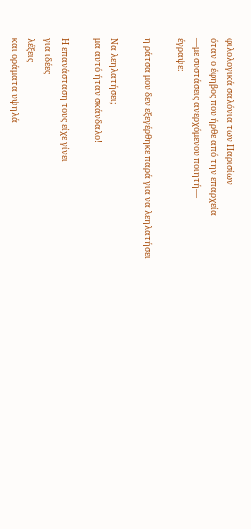φιλολογικά σαλόνια των Παρισίων
όταν ο έφηβος που ήρθε από την επαρχεία
—με συστάσεις ανερχόμενου ποιητή—
έγραψε:

η ράτσα μου δεν εξεγέρθηκε παρά για να λεηλατήσει

Να λεηλατήσει;
μα αυτό ήταν σκάνδαλο!

Η επανάσταση τους είχε γίνει
για ιδέες
λέξεις
και οράματα υψηλά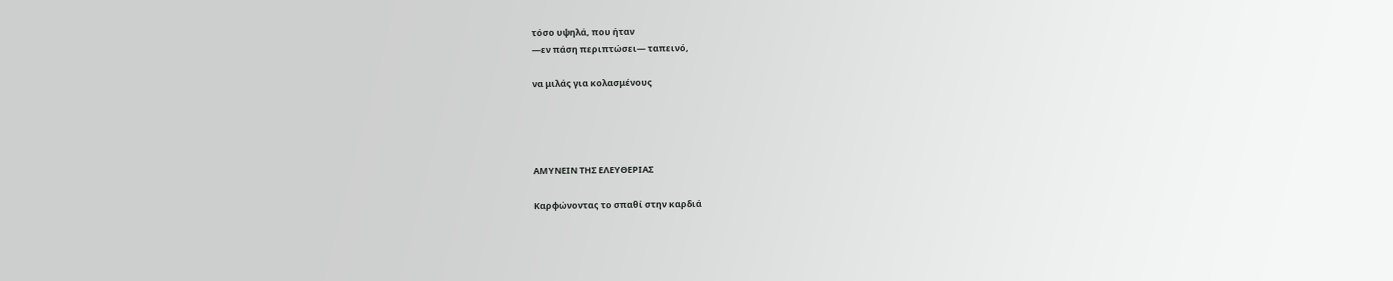τόσο υψηλά, που ήταν
—εν πάση περιπτώσει— ταπεινό,

να μιλάς για κολασμένους




ΑΜΥΝΕΙΝ ΤΗΣ ΕΛΕΥΘΕΡΙΑΣ

Καρφώνοντας το σπαθί στην καρδιά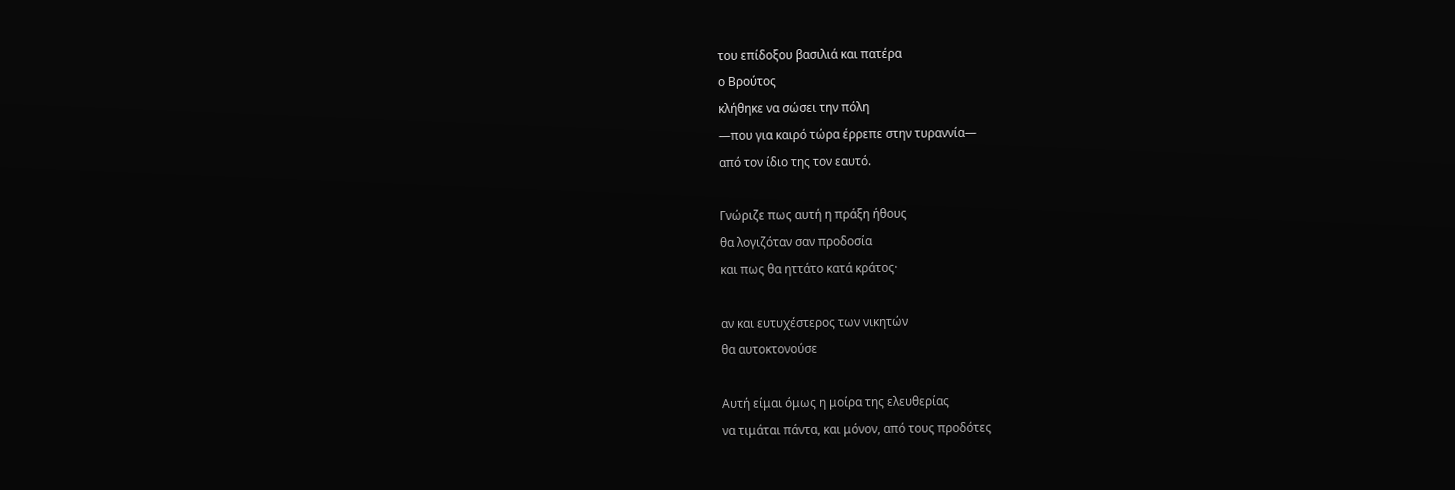του επίδοξου βασιλιά και πατέρα
ο Βρούτος
κλήθηκε να σώσει την πόλη
—που για καιρό τώρα έρρεπε στην τυραννία—
από τον ίδιο της τον εαυτό.

Γνώριζε πως αυτή η πράξη ήθους
θα λογιζόταν σαν προδοσία
και πως θα ηττάτο κατά κράτος·

αν και ευτυχέστερος των νικητών
θα αυτοκτονούσε

Αυτή είμαι όμως η μοίρα της ελευθερίας
να τιμάται πάντα, και μόνον, από τους προδότες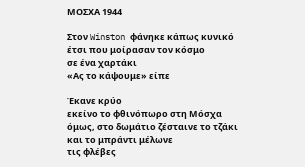ΜΟΣΧΑ 1944

Στον Winston φάνηκε κάπως κυνικό
έτσι που μοίρασαν τον κόσμο
σε ένα χαρτάκι
«Ας το κάψουμε» είπε

Έκανε κρύο
εκείνο το φθινόπωρο στη Μόσχα
όμως, στο δωμάτιο ζέσταινε το τζάκι
και το μπράντι μέλωνε
τις φλέβες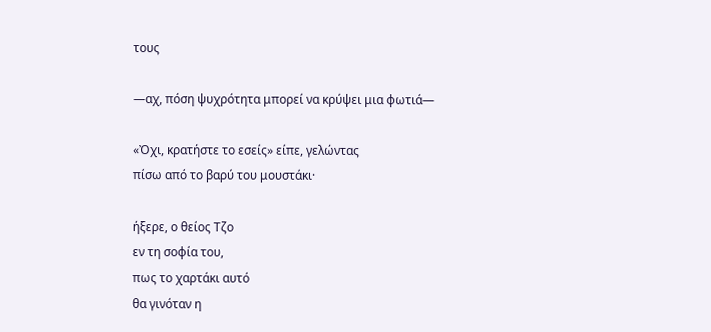τους

—αχ, πόση ψυχρότητα μπορεί να κρύψει μια φωτιά—

«Ὀχι, κρατήστε το εσείς» είπε, γελώντας
πίσω από το βαρύ του μουστάκι·

ήξερε, ο θείος Τζο
εν τη σοφία του,
πως το χαρτάκι αυτό
θα γινόταν η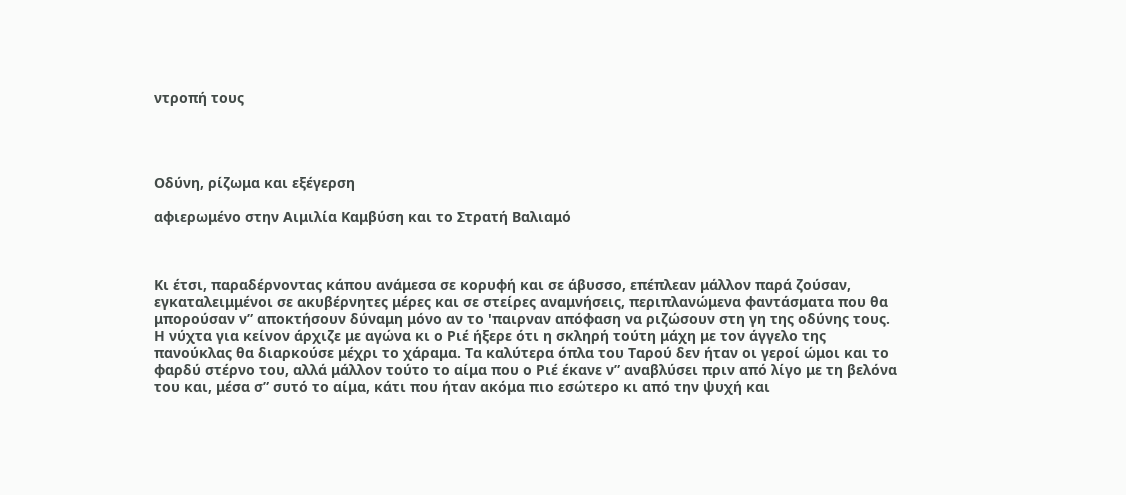ντροπή τους




Οδύνη, ρίζωμα και εξέγερση

αφιερωμένο στην Αιμιλία Καμβύση και το Στρατή Βαλιαμό



Κι έτσι, παραδέρνοντας κάπου ανάμεσα σε κορυφή και σε άβυσσο, επέπλεαν μάλλον παρά ζούσαν, εγκαταλειμμένοι σε ακυβέρνητες μέρες και σε στείρες αναμνήσεις, περιπλανώμενα φαντάσματα που θα μπορούσαν ν” αποκτήσουν δύναμη μόνο αν το 'παιρναν απόφαση να ριζώσουν στη γη της οδύνης τους.
Η νύχτα για κείνον άρχιζε με αγώνα κι ο Ριέ ήξερε ότι η σκληρή τούτη μάχη με τον άγγελο της πανούκλας θα διαρκούσε μέχρι το χάραμα. Τα καλύτερα όπλα του Ταρού δεν ήταν οι γεροί ώμοι και το φαρδύ στέρνο του, αλλά μάλλον τούτο το αίμα που ο Ριέ έκανε ν” αναβλύσει πριν από λίγο με τη βελόνα του και, μέσα σ” συτό το αίμα, κάτι που ήταν ακόμα πιο εσώτερο κι από την ψυχή και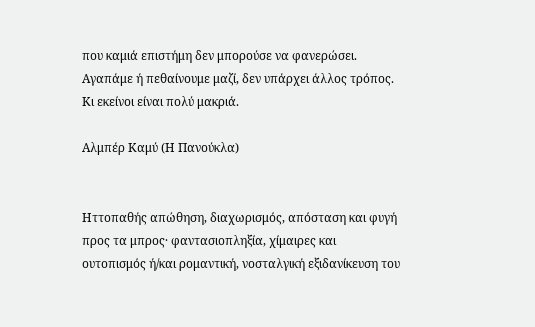που καμιά επιστήμη δεν μπορούσε να φανερώσει.
Αγαπάμε ή πεθαίνουμε μαζί, δεν υπάρχει άλλος τρόπος. Κι εκείνοι είναι πολύ μακριά.

Αλμπέρ Καμύ (Η Πανούκλα)


Ηττοπαθής απώθηση, διαχωρισμός, απόσταση και φυγή προς τα μπρος· φαντασιοπληξία, χίμαιρες και ουτοπισμός ή/και ρομαντική, νοσταλγική εξιδανίκευση του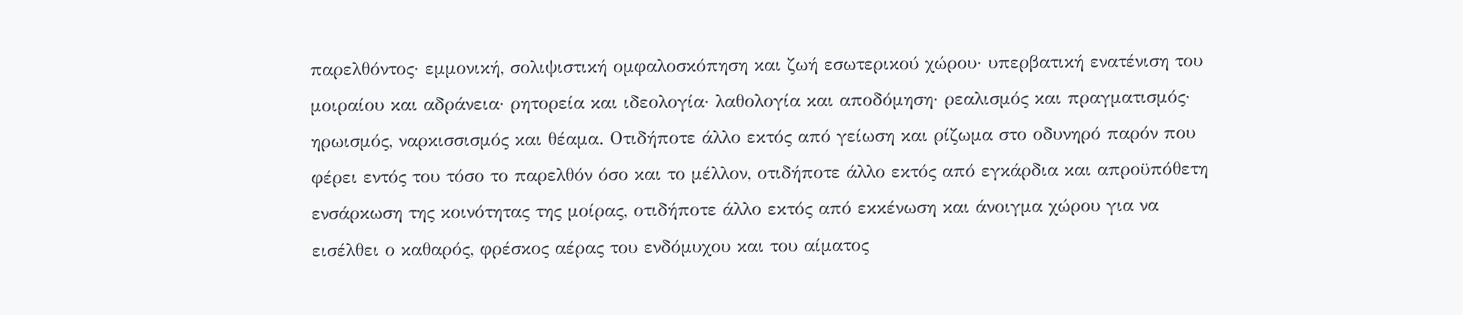παρελθόντος· εμμονική, σολιψιστική ομφαλοσκόπηση και ζωή εσωτερικού χώρου· υπερβατική ενατένιση του μοιραίου και αδράνεια· ρητορεία και ιδεολογία· λαθολογία και αποδόμηση· ρεαλισμός και πραγματισμός· ηρωισμός, ναρκισσισμός και θέαμα. Οτιδήποτε άλλο εκτός από γείωση και ρίζωμα στο οδυνηρό παρόν που φέρει εντός του τόσο το παρελθόν όσο και το μέλλον, οτιδήποτε άλλο εκτός από εγκάρδια και απροϋπόθετη ενσάρκωση της κοινότητας της μοίρας, οτιδήποτε άλλο εκτός από εκκένωση και άνοιγμα χώρου για να εισέλθει ο καθαρός, φρέσκος αέρας του ενδόμυχου και του αίματος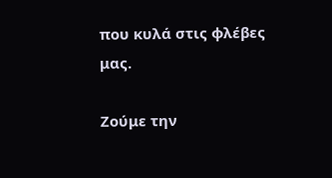που κυλά στις φλέβες μας.

Ζούμε την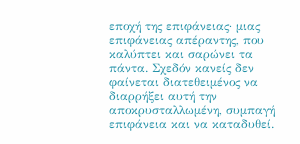εποχή της επιφάνειας· μιας επιφάνειας απέραντης, που καλύπτει και σαρώνει τα πάντα. Σχεδόν κανείς δεν φαίνεται διατεθειμένος να διαρρήξει αυτή την αποκρυσταλλωμένη, συμπαγή επιφάνεια και να καταδυθεί.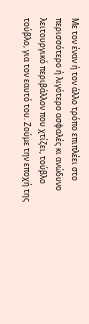Με τον έναν ή τον άλλο τρόπο επιπλέει στο περισσότερο ή λιγότερο ασφαλές κι ανώδυνο λειτουργικό περιβάλλον που χτίζει, τούβλο τούβλο, για τον εαυτό του. Ζούμε την εποχή της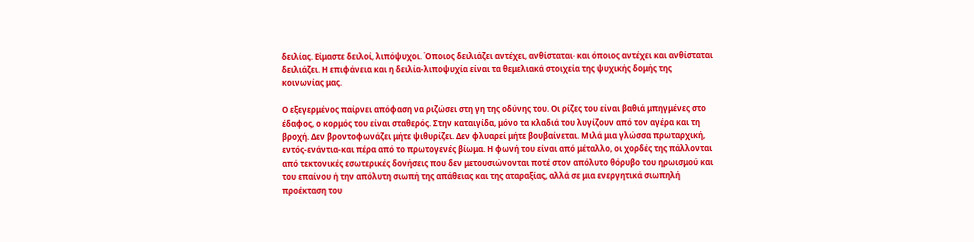δειλίας. Είμαστε δειλοί, λιπόψυχοι. Όποιος δειλιάζει αντέχει, ανθίσταται· και όποιος αντέχει και ανθίσταται δειλιάζει. Η επιφάνεια και η δειλία-λιποψυχία είναι τα θεμελιακά στοιχεία της ψυχικής δομής της κοινωνίας μας.

Ο εξεγερμένος παίρνει απόφαση να ριζώσει στη γη της οδύνης του. Οι ρίζες του είναι βαθιά μπηγμένες στο έδαφος, ο κορμός του είναι σταθερός. Στην καταιγίδα, μόνο τα κλαδιά του λυγίζουν από τον αγέρα και τη βροχή. Δεν βροντοφωνάζει μήτε ψιθυρίζει. Δεν φλυαρεί μήτε βουβαίνεται. Μιλά μια γλώσσα πρωταρχική, εντός-ενάντια-και πέρα από το πρωτογενές βίωμα. Η φωνή του είναι από μέταλλο, οι χορδές της πάλλονται από τεκτονικές εσωτερικές δονήσεις που δεν μετουσιώνονται ποτέ στον απόλυτο θόρυβο του ηρωισμού και του επαίνου ή την απόλυτη σιωπή της απάθειας και της αταραξίας, αλλά σε μια ενεργητικά σιωπηλή προέκταση του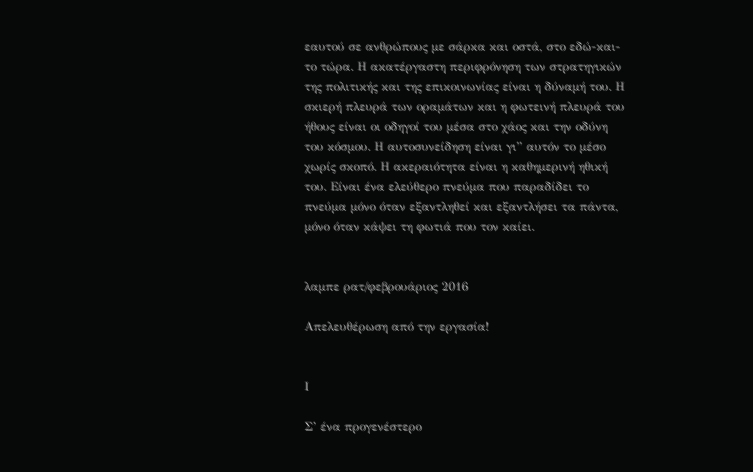εαυτού σε ανθρώπους με σάρκα και οστά, στο εδώ-και-το τώρα. Η ακατέργαστη περιφρόνηση των στρατηγικών της πολιτικής και της επικοινωνίας είναι η δύναμή του. Η σκιερή πλευρά των οραμάτων και η φωτεινή πλευρά του ήθους είναι οι οδηγοί του μέσα στο χάος και την οδύνη του κόσμου. Η αυτοσυνείδηση είναι γι” αυτόν το μέσο χωρίς σκοπό. Η ακεραιότητα είναι η καθημερινή ηθική του. Είναι ένα ελεύθερο πνεύμα που παραδίδει το πνεύμα μόνο όταν εξαντληθεί και εξαντλήσει τα πάντα, μόνο όταν κάψει τη φωτιά που τον καίει.


λαμπε ρατ/φεβρουάριος 2016

Απελευθέρωση από την εργασία!


Ι

Σ’ ένα προγενέστερο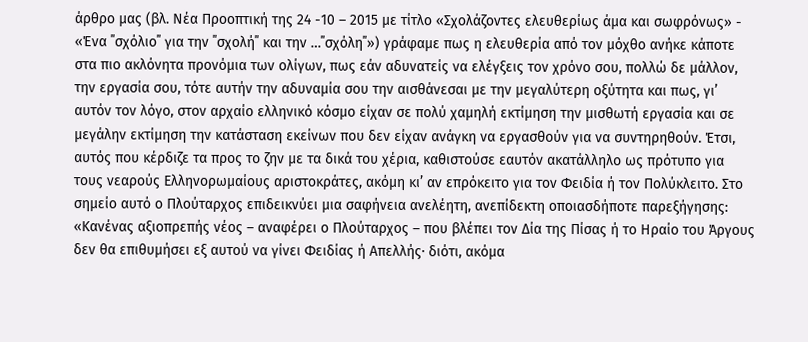άρθρο μας (βλ. Νέα Προοπτική της 24 -10 – 2015 με τίτλο «Σχολάζοντες ελευθερίως άμα και σωφρόνως» - «Ένα ΄΄σχόλιο΄΄ για την ΄΄σχολή΄΄ και την …΄΄σχόλη΄΄») γράφαμε πως η ελευθερία από τον μόχθο ανήκε κάποτε στα πιο ακλόνητα προνόμια των ολίγων, πως εάν αδυνατείς να ελέγξεις τον χρόνο σου, πολλώ δε μάλλον, την εργασία σου, τότε αυτήν την αδυναμία σου την αισθάνεσαι με την μεγαλύτερη οξύτητα και πως, γι’ αυτόν τον λόγο, στον αρχαίο ελληνικό κόσμο είχαν σε πολύ χαμηλή εκτίμηση την μισθωτή εργασία και σε μεγάλην εκτίμηση την κατάσταση εκείνων που δεν είχαν ανάγκη να εργασθούν για να συντηρηθούν. Έτσι, αυτός που κέρδιζε τα προς το ζην με τα δικά του χέρια, καθιστούσε εαυτόν ακατάλληλο ως πρότυπο για τους νεαρούς Ελληνορωμαίους αριστοκράτες, ακόμη κι’ αν επρόκειτο για τον Φειδία ή τον Πολύκλειτο. Στο σημείο αυτό ο Πλούταρχος επιδεικνύει μια σαφήνεια ανελέητη, ανεπίδεκτη οποιασδήποτε παρεξήγησης: «Κανένας αξιοπρεπής νέος – αναφέρει ο Πλούταρχος – που βλέπει τον Δία της Πίσας ή το Ηραίο του Άργους δεν θα επιθυμήσει εξ αυτού να γίνει Φειδίας ή Απελλής· διότι, ακόμα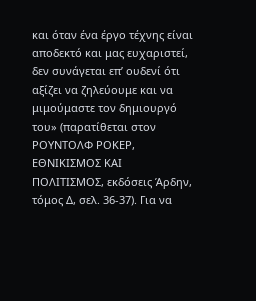και όταν ένα έργο τέχνης είναι αποδεκτό και μας ευχαριστεί, δεν συνάγεται επ’ ουδενί ότι αξίζει να ζηλεύουμε και να μιμούμαστε τον δημιουργό του» (παρατίθεται στον ΡΟΥΝΤΟΛΦ ΡΟΚΕΡ, ΕΘΝΙΚΙΣΜΟΣ ΚΑΙ ΠΟΛΙΤΙΣΜΟΣ, εκδόσεις Άρδην, τόμος Δ, σελ. 36-37). Για να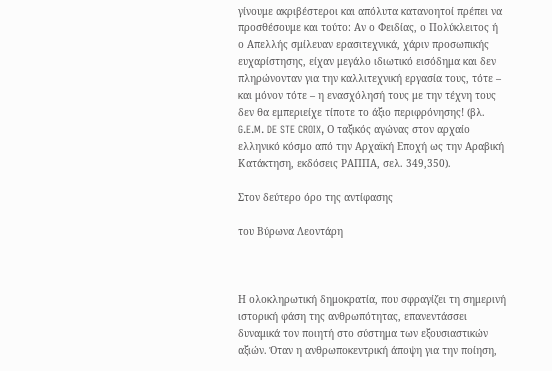γίνουμε ακριβέστεροι και απόλυτα κατανοητοί πρέπει να προσθέσουμε και τούτο: Αν ο Φειδίας, ο Πολύκλειτος ή ο Απελλής σμίλευαν ερασιτεχνικά, χάριν προσωπικής ευχαρίστησης, είχαν μεγάλο ιδιωτικό εισόδημα και δεν πληρώνονταν για την καλλιτεχνική εργασία τους, τότε – και μόνον τότε – η ενασχόλησή τους με την τέχνη τους δεν θα εμπεριείχε τίποτε το άξιο περιφρόνησης! (βλ. G.E.M. DE STE CROIX, Ο ταξικός αγώνας στον αρχαίο ελληνικό κόσμο από την Αρχαϊκή Εποχή ως την Αραβική Κατάκτηση, εκδόσεις ΡΑΠΠΑ, σελ. 349,350).

Στον δεύτερο όρο της αντίφασης

του Βύρωνα Λεοντάρη



Η ολοκληρωτική δημοκρατία, που σφραγίζει τη σημερινή ιστορική φάση της ανθρωπότητας, επανεντάσσει δυναμικά τον ποιητή στο σύστημα των εξουσιαστικών αξιών. Όταν η ανθρωποκεντρική άποψη για την ποίηση,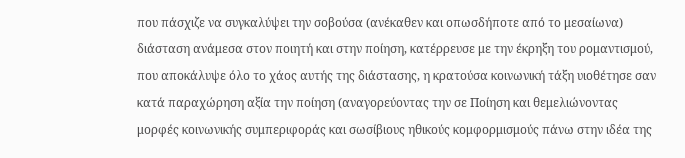που πάσχιζε να συγκαλύψει την σοβούσα (ανέκαθεν και οπωσδήποτε από το μεσαίωνα) διάσταση ανάμεσα στον ποιητή και στην ποίηση, κατέρρευσε με την έκρηξη του ρομαντισμού, που αποκάλυψε όλο το χάος αυτής της διάστασης, η κρατούσα κοινωνική τάξη υιοθέτησε σαν κατά παραχώρηση αξία την ποίηση (αναγορεύοντας την σε Ποίηση και θεμελιώνοντας μορφές κοινωνικής συμπεριφοράς και σωσίβιους ηθικούς κομφορμισμούς πάνω στην ιδέα της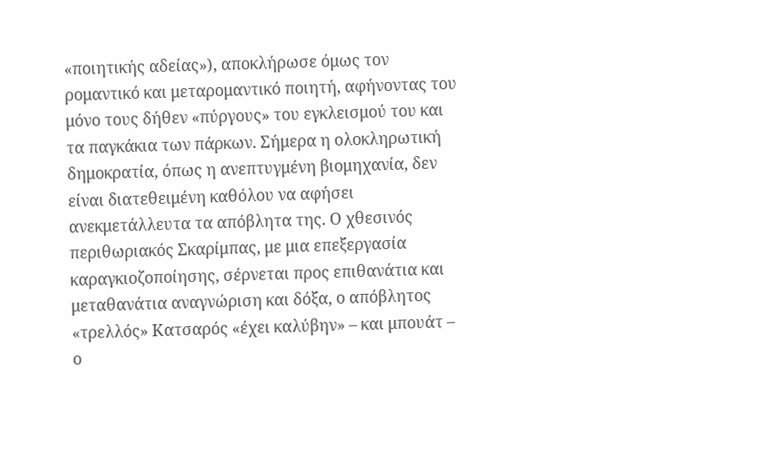«ποιητικής αδείας»), αποκλήρωσε όμως τον ρομαντικό και μεταρομαντικό ποιητή, αφήνοντας του μόνο τους δήθεν «πύργους» του εγκλεισμού του και τα παγκάκια των πάρκων. Σήμερα η ολοκληρωτική δημοκρατία, όπως η ανεπτυγμένη βιομηχανία, δεν είναι διατεθειμένη καθόλου να αφήσει ανεκμετάλλευτα τα απόβλητα της. Ο χθεσινός περιθωριακός Σκαρίμπας, με μια επεξεργασία καραγκιοζοποίησης, σέρνεται προς επιθανάτια και μεταθανάτια αναγνώριση και δόξα, ο απόβλητος «τρελλός» Κατσαρός «έχει καλύβην» – και μπουάτ – ο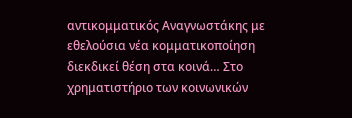αντικομματικός Αναγνωστάκης με εθελούσια νέα κομματικοποίηση διεκδικεί θέση στα κοινά… Στο χρηματιστήριο των κοινωνικών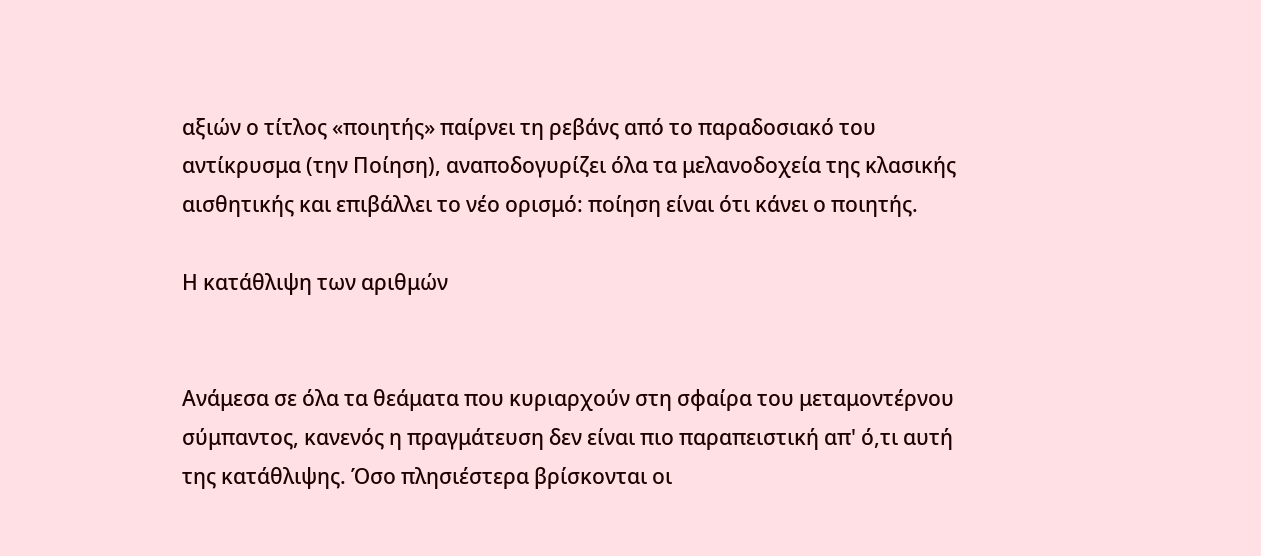αξιών ο τίτλος «ποιητής» παίρνει τη ρεβάνς από το παραδοσιακό του αντίκρυσμα (την Ποίηση), αναποδογυρίζει όλα τα μελανοδοχεία της κλασικής αισθητικής και επιβάλλει το νέο ορισμό: ποίηση είναι ότι κάνει ο ποιητής.

Η κατάθλιψη των αριθμών


Ανάμεσα σε όλα τα θεάματα που κυριαρχούν στη σφαίρα του μεταμοντέρνου σύμπαντος, κανενός η πραγμάτευση δεν είναι πιο παραπειστική απ' ό,τι αυτή της κατάθλιψης. Όσο πλησιέστερα βρίσκονται οι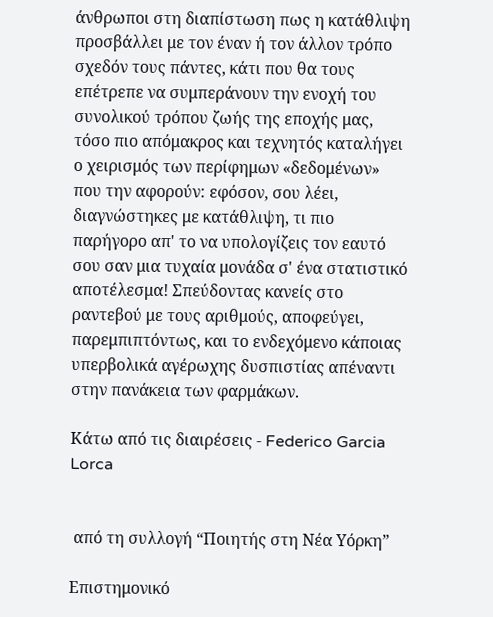άνθρωποι στη διαπίστωση πως η κατάθλιψη προσβάλλει με τον έναν ή τον άλλον τρόπο σχεδόν τους πάντες, κάτι που θα τους επέτρεπε να συμπεράνουν την ενοχή του συνολικού τρόπου ζωής της εποχής μας, τόσο πιο απόμακρος και τεχνητός καταλήγει ο χειρισμός των περίφημων «δεδομένων» που την αφορούν: εφόσον, σου λέει, διαγνώστηκες με κατάθλιψη, τι πιο παρήγορο απ' το να υπολογίζεις τον εαυτό σου σαν μια τυχαία μονάδα σ' ένα στατιστικό αποτέλεσμα! Σπεύδοντας κανείς στο ραντεβού με τους αριθμούς, αποφεύγει, παρεμπιπτόντως, και το ενδεχόμενο κάποιας υπερβολικά αγέρωχης δυσπιστίας απέναντι στην πανάκεια των φαρμάκων.

Κάτω από τις διαιρέσεις - Federico Garcia Lorca


 από τη συλλογή “Ποιητής στη Νέα Υόρκη”

Επιστημονικό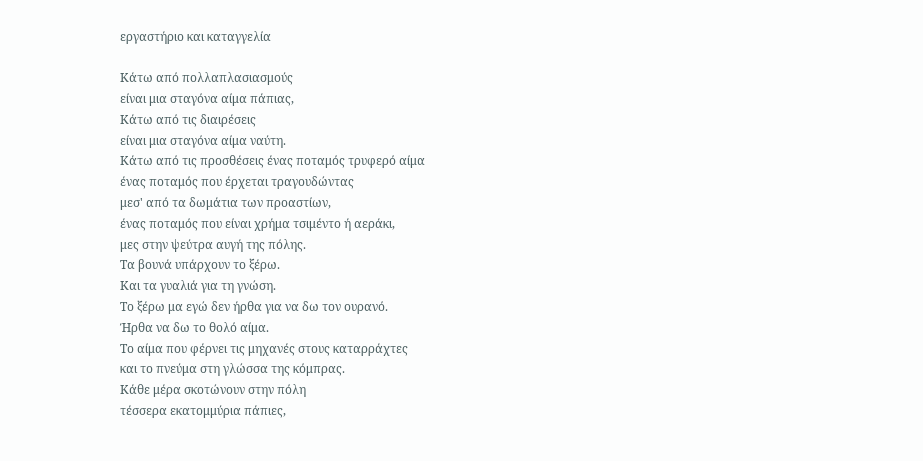εργαστήριο και καταγγελία

Κάτω από πολλαπλασιασμούς
είναι μια σταγόνα αίμα πάπιας,
Κάτω από τις διαιρέσεις
είναι μια σταγόνα αίμα ναύτη.
Κάτω από τις προσθέσεις ένας ποταμός τρυφερό αίμα
ένας ποταμός που έρχεται τραγουδώντας
μεσ' από τα δωμάτια των προαστίων,
ένας ποταμός που είναι χρήμα τσιμέντο ή αεράκι,
μες στην ψεύτρα αυγή της πόλης.
Τα βουνά υπάρχουν το ξέρω.
Και τα γυαλιά για τη γνώση.
Το ξέρω μα εγώ δεν ήρθα για να δω τον ουρανό.
Ήρθα να δω το θολό αίμα.
Το αίμα που φέρνει τις μηχανές στους καταρράχτες
και το πνεύμα στη γλώσσα της κόμπρας.
Κάθε μέρα σκοτώνουν στην πόλη
τέσσερα εκατομμύρια πάπιες,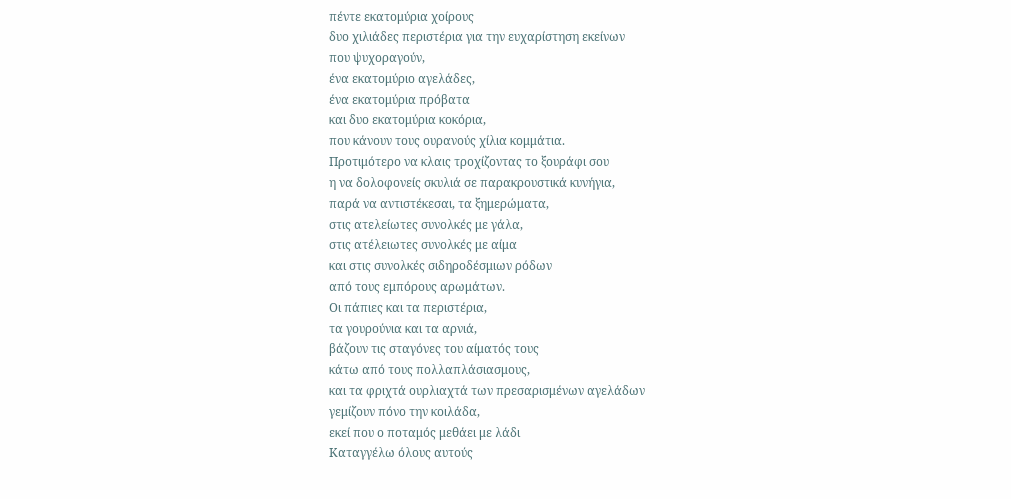πέντε εκατομύρια χοίρους
δυο χιλιάδες περιστέρια για την ευχαρίστηση εκείνων
που ψυχοραγούν,
ένα εκατομύριο αγελάδες,
ένα εκατομύρια πρόβατα
και δυο εκατομύρια κοκόρια,
που κάνουν τους ουρανούς χίλια κομμάτια.
Προτιμότερο να κλαις τροχίζοντας το ξουράφι σου
η να δολοφονείς σκυλιά σε παρακρουστικά κυνήγια,
παρά να αντιστέκεσαι, τα ξημερώματα,
στις ατελείωτες συνολκές με γάλα,
στις ατέλειωτες συνολκές με αίμα
και στις συνολκές σιδηροδέσμιων ρόδων
από τους εμπόρους αρωμάτων.
Οι πάπιες και τα περιστέρια,
τα γουρούνια και τα αρνιά,
βάζουν τις σταγόνες του αίματός τους
κάτω από τους πολλαπλάσιασμους,
και τα φριχτά ουρλιαχτά των πρεσαρισμένων αγελάδων
γεμίζουν πόνο την κοιλάδα,
εκεί που ο ποταμός μεθάει με λάδι
Καταγγέλω όλους αυτούς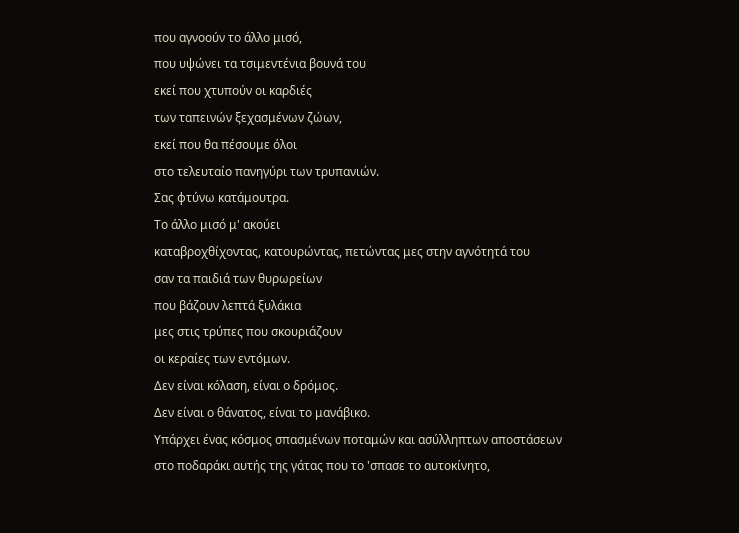που αγνοούν το άλλο μισό,
που υψώνει τα τσιμεντένια βουνά του
εκεί που χτυπούν οι καρδιές
των ταπεινών ξεχασμένων ζώων,
εκεί που θα πέσουμε όλοι
στο τελευταίο πανηγύρι των τρυπανιών.
Σας φτύνω κατάμουτρα.
Το άλλο μισό μ' ακούει
καταβροχθίχοντας, κατουρώντας, πετώντας μες στην αγνότητά του
σαν τα παιδιά των θυρωρείων
που βάζουν λεπτά ξυλάκια
μες στις τρύπες που σκουριάζουν
οι κεραίες των εντόμων.
Δεν είναι κόλαση, είναι ο δρόμος.
Δεν είναι ο θάνατος, είναι το μανάβικο.
Υπάρχει ένας κόσμος σπασμένων ποταμών και ασύλληπτων αποστάσεων
στο ποδαράκι αυτής της γάτας που το 'σπασε το αυτοκίνητο,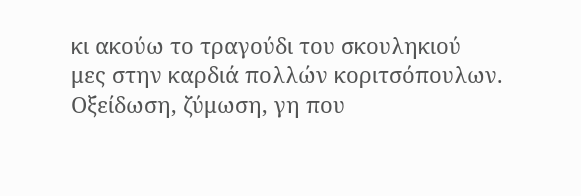κι ακούω το τραγούδι του σκουληκιού
μες στην καρδιά πολλών κοριτσόπουλων.
Οξείδωση, ζύμωση, γη που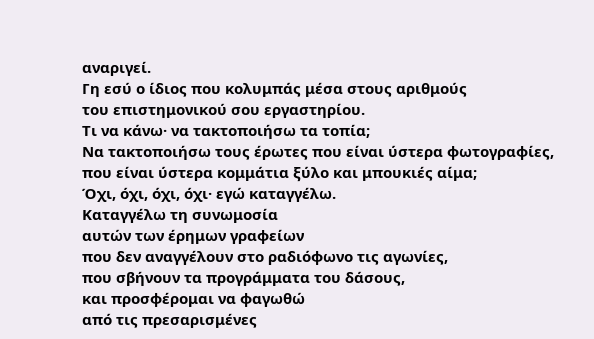αναριγεί.
Γη εσύ ο ίδιος που κολυμπάς μέσα στους αριθμούς
του επιστημονικού σου εργαστηρίου.
Τι να κάνω· να τακτοποιήσω τα τοπία;
Να τακτοποιήσω τους έρωτες που είναι ύστερα φωτογραφίες,
που είναι ύστερα κομμάτια ξύλο και μπουκιές αίμα;
Όχι, όχι, όχι, όχι· εγώ καταγγέλω.
Καταγγέλω τη συνωμοσία
αυτών των έρημων γραφείων
που δεν αναγγέλουν στο ραδιόφωνο τις αγωνίες,
που σβήνουν τα προγράμματα του δάσους,
και προσφέρομαι να φαγωθώ
από τις πρεσαρισμένες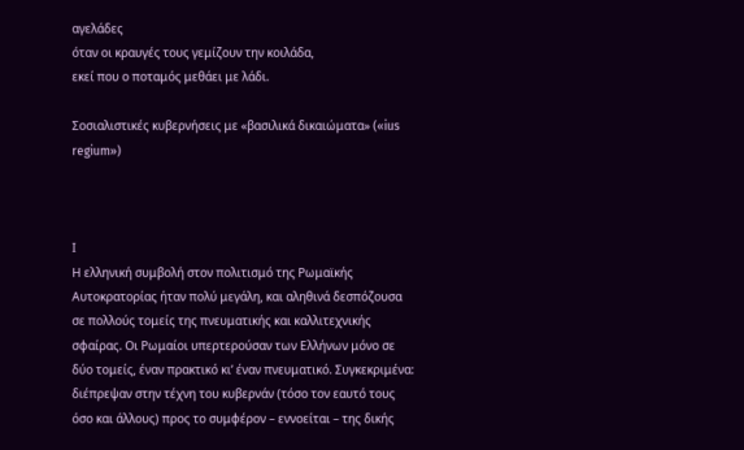αγελάδες
όταν οι κραυγές τους γεμίζουν την κοιλάδα,
εκεί που ο ποταμός μεθάει με λάδι.

Σοσιαλιστικές κυβερνήσεις με «βασιλικά δικαιώματα» («ius regium»)



Ι
Η ελληνική συμβολή στον πολιτισμό της Ρωμαϊκής Αυτοκρατορίας ήταν πολύ μεγάλη, και αληθινά δεσπόζουσα σε πολλούς τομείς της πνευματικής και καλλιτεχνικής σφαίρας. Οι Ρωμαίοι υπερτερούσαν των Ελλήνων μόνο σε δύο τομείς, έναν πρακτικό κι’ έναν πνευματικό. Συγκεκριμένα: διέπρεψαν στην τέχνη του κυβερνάν (τόσο τον εαυτό τους όσο και άλλους) προς το συμφέρον – εννοείται – της δικής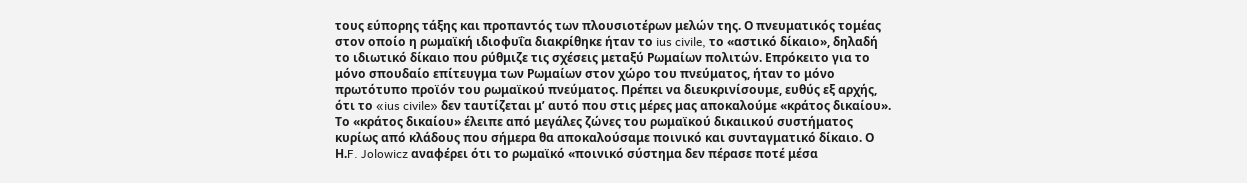τους εύπορης τάξης και προπαντός των πλουσιοτέρων μελών της. Ο πνευματικός τομέας στον οποίο η ρωμαϊκή ιδιοφυΐα διακρίθηκε ήταν το ius civile, το «αστικό δίκαιο», δηλαδή το ιδιωτικό δίκαιο που ρύθμιζε τις σχέσεις μεταξύ Ρωμαίων πολιτών. Επρόκειτο για το μόνο σπουδαίο επίτευγμα των Ρωμαίων στον χώρο του πνεύματος, ήταν το μόνο πρωτότυπο προϊόν του ρωμαϊκού πνεύματος. Πρέπει να διευκρινίσουμε, ευθύς εξ αρχής, ότι το «ius civile» δεν ταυτίζεται μ’ αυτό που στις μέρες μας αποκαλούμε «κράτος δικαίου». Το «κράτος δικαίου» έλειπε από μεγάλες ζώνες του ρωμαϊκού δικαιικού συστήματος κυρίως από κλάδους που σήμερα θα αποκαλούσαμε ποινικό και συνταγματικό δίκαιο. Ο Η.F. Jolowicz αναφέρει ότι το ρωμαϊκό «ποινικό σύστημα δεν πέρασε ποτέ μέσα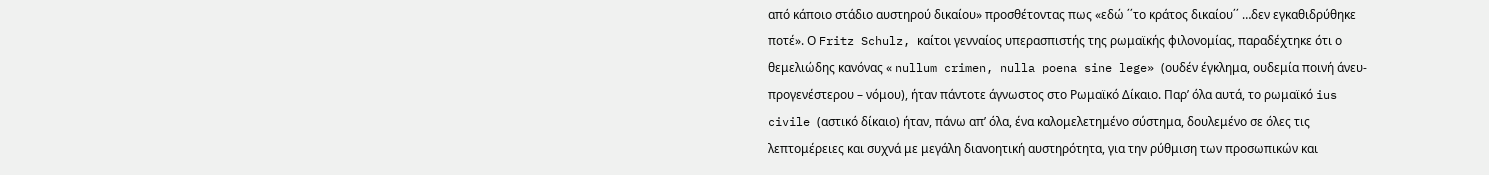από κάποιο στάδιο αυστηρού δικαίου» προσθέτοντας πως «εδώ ΄΄το κράτος δικαίου΄΄ …δεν εγκαθιδρύθηκε ποτέ». Ο Fritz Schulz, καίτοι γενναίος υπερασπιστής της ρωμαϊκής φιλονομίας, παραδέχτηκε ότι ο θεμελιώδης κανόνας « nullum crimen, nulla poena sine lege» (ουδέν έγκλημα, ουδεμία ποινή άνευ-προγενέστερου – νόμου), ήταν πάντοτε άγνωστος στο Ρωμαϊκό Δίκαιο. Παρ’ όλα αυτά, το ρωμαϊκό ius civile (αστικό δίκαιο) ήταν, πάνω απ’ όλα, ένα καλομελετημένο σύστημα, δουλεμένο σε όλες τις λεπτομέρειες και συχνά με μεγάλη διανοητική αυστηρότητα, για την ρύθμιση των προσωπικών και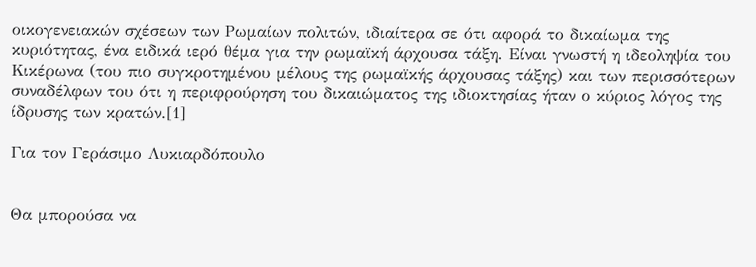οικογενειακών σχέσεων των Ρωμαίων πολιτών, ιδιαίτερα σε ότι αφορά το δικαίωμα της κυριότητας, ένα ειδικά ιερό θέμα για την ρωμαϊκή άρχουσα τάξη. Είναι γνωστή η ιδεοληψία του Κικέρωνα (του πιο συγκροτημένου μέλους της ρωμαϊκής άρχουσας τάξης) και των περισσότερων συναδέλφων του ότι η περιφρούρηση του δικαιώματος της ιδιοκτησίας ήταν ο κύριος λόγος της ίδρυσης των κρατών.[1]

Για τον Γεράσιμο Λυκιαρδόπουλο


Θα μπορούσα να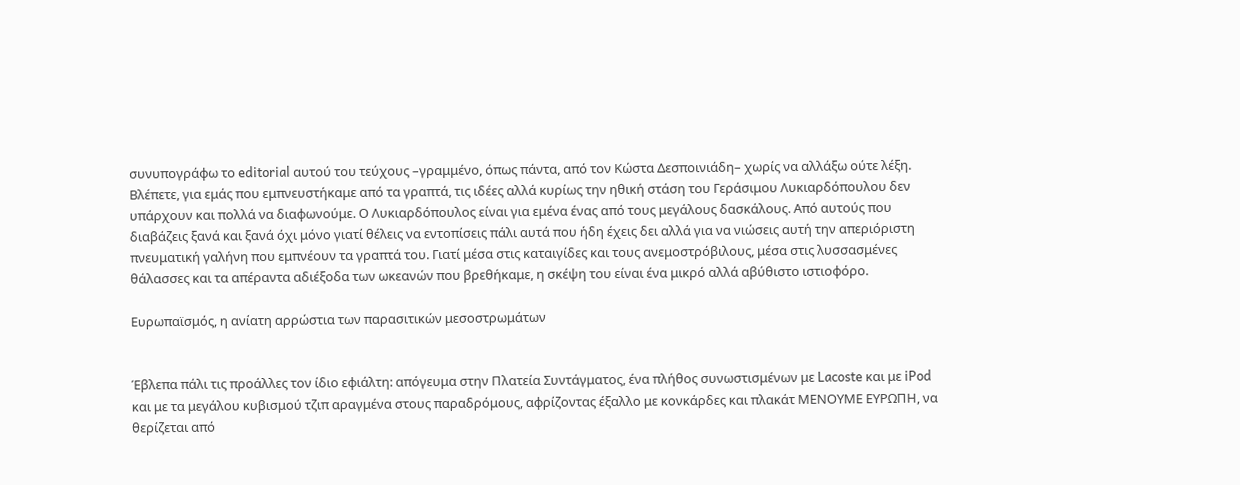συνυπογράφω το editorial αυτού του τεύχους –γραμμένο, όπως πάντα, από τον Κώστα Δεσποινιάδη– χωρίς να αλλάξω ούτε λέξη. Βλέπετε, για εμάς που εμπνευστήκαμε από τα γραπτά, τις ιδέες αλλά κυρίως την ηθική στάση του Γεράσιμου Λυκιαρδόπουλου δεν υπάρχουν και πολλά να διαφωνούμε. Ο Λυκιαρδόπουλος είναι για εμένα ένας από τους μεγάλους δασκάλους. Από αυτούς που διαβάζεις ξανά και ξανά όχι μόνο γιατί θέλεις να εντοπίσεις πάλι αυτά που ήδη έχεις δει αλλά για να νιώσεις αυτή την απεριόριστη πνευματική γαλήνη που εμπνέουν τα γραπτά του. Γιατί μέσα στις καταιγίδες και τους ανεμοστρόβιλους, μέσα στις λυσσασμένες θάλασσες και τα απέραντα αδιέξοδα των ωκεανών που βρεθήκαμε, η σκέψη του είναι ένα μικρό αλλά αβύθιστο ιστιοφόρο.

Eυρωπαϊσμός, η ανίατη αρρώστια των παρασιτικών μεσοστρωμάτων


Έβλεπα πάλι τις προάλλες τον ίδιο εφιάλτη: απόγευμα στην Πλατεία Συντάγματος, ένα πλήθος συνωστισμένων με Lacoste και με iPod και με τα μεγάλου κυβισμού τζιπ αραγμένα στους παραδρόμους, αφρίζοντας έξαλλο με κονκάρδες και πλακάτ ΜΕΝΟΥΜΕ ΕΥΡΩΠΗ, να θερίζεται από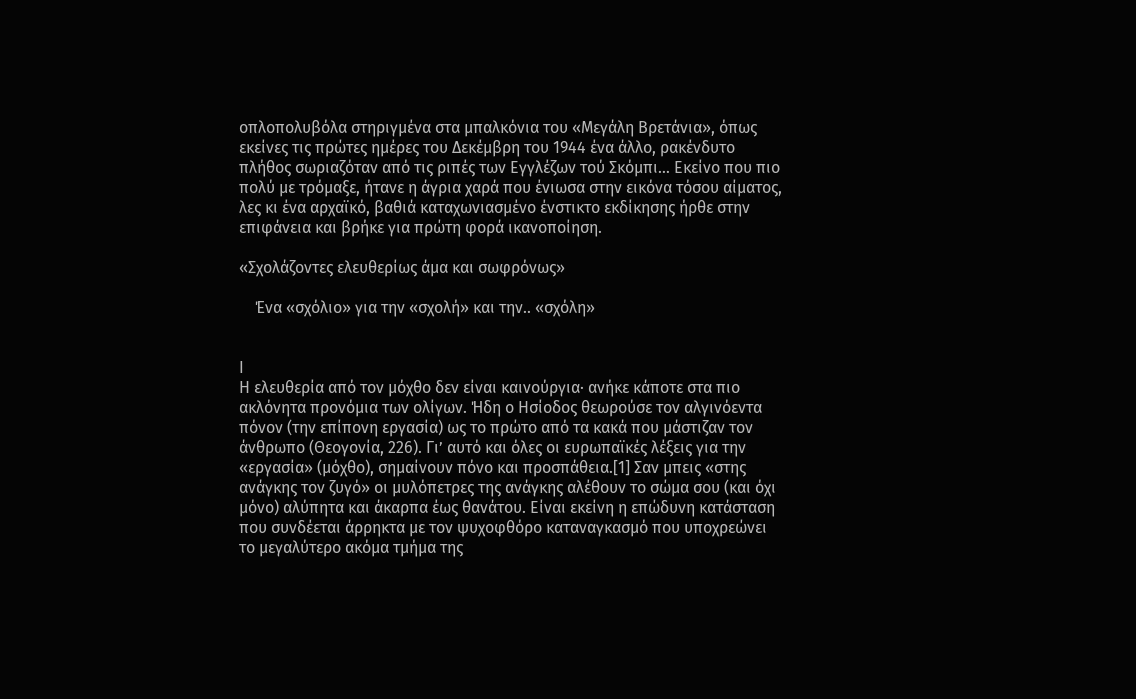οπλοπολυβόλα στηριγμένα στα μπαλκόνια του «Μεγάλη Βρετάνια», όπως εκείνες τις πρώτες ημέρες του Δεκέμβρη του 1944 ένα άλλο, ρακένδυτο πλήθος σωριαζόταν από τις ριπές των Εγγλέζων τού Σκόμπι… Εκείνο που πιο πολύ με τρόμαξε, ήτανε η άγρια χαρά που ένιωσα στην εικόνα τόσου αίματος, λες κι ένα αρχαϊκό, βαθιά καταχωνιασμένο ένστικτο εκδίκησης ήρθε στην επιφάνεια και βρήκε για πρώτη φορά ικανοποίηση.

«Σχολάζοντες ελευθερίως άμα και σωφρόνως»

    Ένα «σχόλιο» για την «σχολή» και την.. «σχόλη»


Ι
Η ελευθερία από τον μόχθο δεν είναι καινούργια· ανήκε κάποτε στα πιο ακλόνητα προνόμια των ολίγων. Ήδη ο Ησίοδος θεωρούσε τον αλγινόεντα πόνον (την επίπονη εργασία) ως το πρώτο από τα κακά που μάστιζαν τον άνθρωπο (Θεογονία, 226). Γι’ αυτό και όλες οι ευρωπαϊκές λέξεις για την «εργασία» (μόχθο), σημαίνουν πόνο και προσπάθεια.[1] Σαν μπεις «στης ανάγκης τον ζυγό» οι μυλόπετρες της ανάγκης αλέθουν το σώμα σου (και όχι μόνο) αλύπητα και άκαρπα έως θανάτου. Είναι εκείνη η επώδυνη κατάσταση που συνδέεται άρρηκτα με τον ψυχοφθόρο καταναγκασμό που υποχρεώνει το μεγαλύτερο ακόμα τμήμα της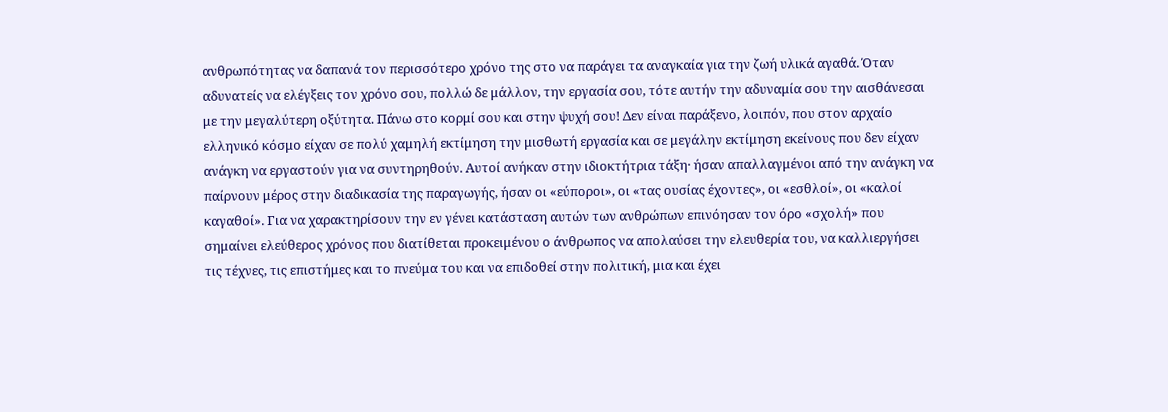ανθρωπότητας να δαπανά τον περισσότερο χρόνο της στο να παράγει τα αναγκαία για την ζωή υλικά αγαθά. Όταν αδυνατείς να ελέγξεις τον χρόνο σου, πολλώ δε μάλλον, την εργασία σου, τότε αυτήν την αδυναμία σου την αισθάνεσαι με την μεγαλύτερη οξύτητα. Πάνω στο κορμί σου και στην ψυχή σου! Δεν είναι παράξενο, λοιπόν, που στον αρχαίο ελληνικό κόσμο είχαν σε πολύ χαμηλή εκτίμηση την μισθωτή εργασία και σε μεγάλην εκτίμηση εκείνους που δεν είχαν ανάγκη να εργαστούν για να συντηρηθούν. Αυτοί ανήκαν στην ιδιοκτήτρια τάξη· ήσαν απαλλαγμένοι από την ανάγκη να παίρνουν μέρος στην διαδικασία της παραγωγής, ήσαν οι «εύποροι», οι «τας ουσίας έχοντες», οι «εσθλοί», οι «καλοί καγαθοί». Για να χαρακτηρίσουν την εν γένει κατάσταση αυτών των ανθρώπων επινόησαν τον όρο «σχολή» που σημαίνει ελεύθερος χρόνος που διατίθεται προκειμένου ο άνθρωπος να απολαύσει την ελευθερία του, να καλλιεργήσει τις τέχνες, τις επιστήμες και το πνεύμα του και να επιδοθεί στην πολιτική, μια και έχει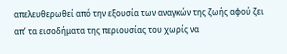απελευθερωθεί από την εξουσία των αναγκών της ζωής αφού ζει απ’ τα εισοδήματα της περιουσίας του χωρίς να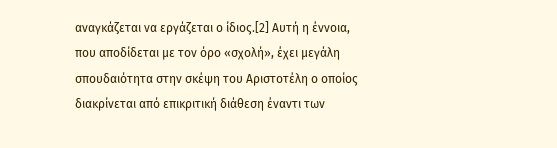αναγκάζεται να εργάζεται ο ίδιος.[2] Αυτή η έννοια, που αποδίδεται με τον όρο «σχολή», έχει μεγάλη σπουδαιότητα στην σκέψη του Αριστοτέλη ο οποίος διακρίνεται από επικριτική διάθεση έναντι των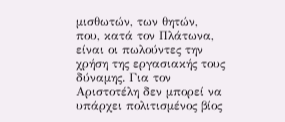μισθωτών, των θητών, που, κατά τον Πλάτωνα, είναι οι πωλούντες την χρήση της εργασιακής τους δύναμης. Για τον Αριστοτέλη δεν μπορεί να υπάρχει πολιτισμένος βίος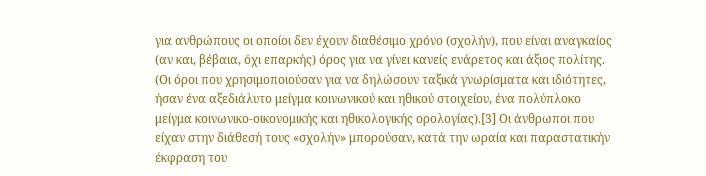για ανθρώπους οι οποίοι δεν έχουν διαθέσιμο χρόνο (σχολήν), που είναι αναγκαίος (αν και, βέβαια, όχι επαρκής) όρος για να γίνει κανείς ενάρετος και άξιος πολίτης. (Οι όροι που χρησιμοποιούσαν για να δηλώσουν ταξικά γνωρίσματα και ιδιότητες, ήσαν ένα αξεδιάλυτο μείγμα κοινωνικού και ηθικού στοιχείου, ένα πολύπλοκο μείγμα κοινωνικο-οικονομικής και ηθικολογικής ορολογίας).[3] Οι άνθρωποι που είχαν στην διάθεσή τους «σχολήν» μπορούσαν, κατά την ωραία και παραστατικήν έκφραση του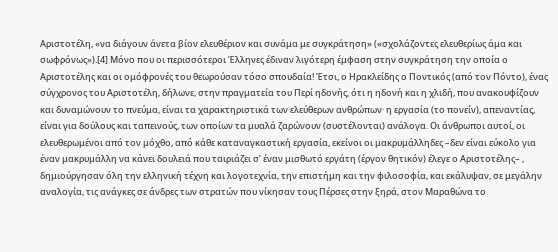Αριστοτέλη, «να διάγουν άνετα βίον ελευθέριον και συνάμα με συγκράτηση» («σχολάζοντες ελευθερίως άμα και σωφρόνως»).[4] Μόνο που οι περισσότεροι Έλληνες έδιναν λιγότερη έμφαση στην συγκράτηση την οποία ο Αριστοτέλης και οι ομόφρονές του θεωρούσαν τόσο σπουδαία! Έτσι, ο Ηρακλείδης ο Ποντικός (από τον Πόντο), ένας σύγχρονος του Αριστοτέλη, δήλωνε, στην πραγματεία του Περί ηδονής, ότι η ηδονή και η χλιδή, που ανακουφίζουν και δυναμώνουν το πνεύμα, είναι τα χαρακτηριστικά των ελεύθερων ανθρώπων· η εργασία (το πονείν), απεναντίας, είναι για δούλους και ταπεινούς, των οποίων τα μυαλά ζαρώνουν (συστέλονται) ανάλογα. Οι άνθρωποι αυτοί, οι ελευθερωμένοι από τον μόχθο, από κάθε καταναγκαστική εργασία, εκείνοι οι μακρυμάλληδες –δεν είναι εύκολο για έναν μακρυμάλλη να κάνει δουλειά που ταιριάζει σ’ έναν μισθωτό εργάτη (έργον θητικόν) έλεγε ο Αριστοτέλης– , δημιούργησαν όλη την ελληνική τέχνη και λογοτεχνία, την επιστήμη και την φιλοσοφία, και εκάλυψαν, σε μεγάλην αναλογία, τις ανάγκες σε άνδρες των στρατών που νίκησαν τους Πέρσες στην ξηρά, στον Μαραθώνα το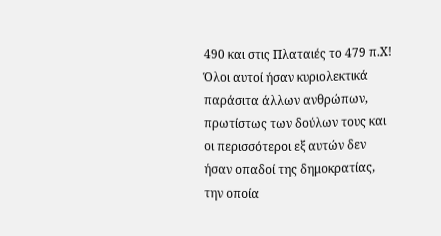490 και στις Πλαταιές το 479 π.Χ! Όλοι αυτοί ήσαν κυριολεκτικά παράσιτα άλλων ανθρώπων, πρωτίστως των δούλων τους και οι περισσότεροι εξ αυτών δεν ήσαν οπαδοί της δημοκρατίας, την οποία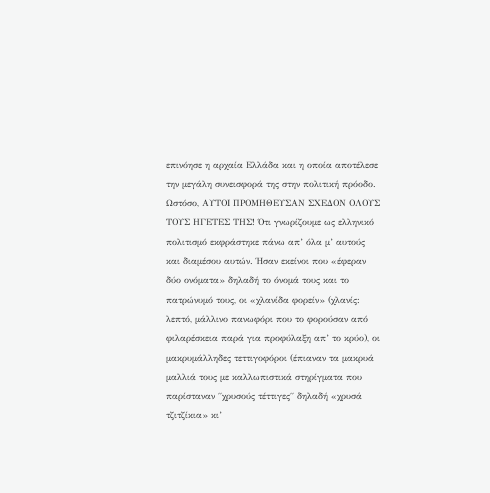επινόησε η αρχαία Ελλάδα και η οποία αποτέλεσε την μεγάλη συνεισφορά της στην πολιτική πρόοδο. Ωστόσο, ΑΥΤΟΙ ΠΡΟΜΗΘΕΥΣΑΝ ΣΧΕΔΟΝ ΟΛΟΥΣ ΤΟΥΣ ΗΓΕΤΕΣ ΤΗΣ! Ότι γνωρίζουμε ως ελληνικό πολιτισμό εκφράστηκε πάνω απ’ όλα μ’ αυτούς και διαμέσου αυτών. Ήσαν εκείνοι που «έφεραν δύο ονόματα» δηλαδή το όνομά τους και το πατρώνυμό τους, οι «χλανίδα φορείν» (χλανίς: λεπτό, μάλλινο πανωφόρι που το φορούσαν από φιλαρέσκεια παρά για προφύλαξη απ’ το κρύο), οι μακρυμάλληδες τεττιγοφόροι (έπιαναν τα μακρυά μαλλιά τους με καλλωπιστικά στηρίγματα που παρίσταναν ΄΄χρυσούς τέττιγες΄΄ δηλαδή «χρυσά τζιτζίκια» κι’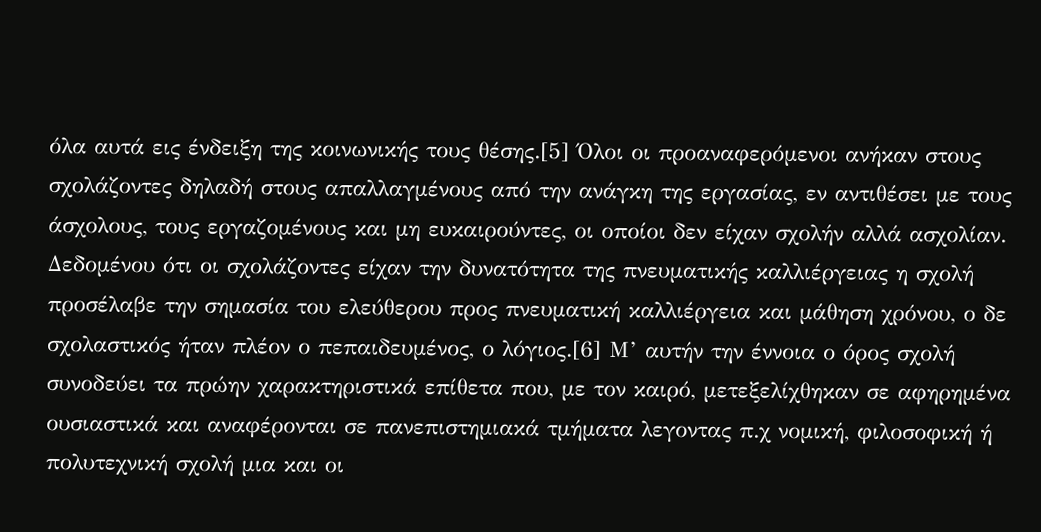όλα αυτά εις ένδειξη της κοινωνικής τους θέσης.[5] Όλοι οι προαναφερόμενοι ανήκαν στους σχολάζοντες δηλαδή στους απαλλαγμένους από την ανάγκη της εργασίας, εν αντιθέσει με τους άσχολους, τους εργαζομένους και μη ευκαιρούντες, οι οποίοι δεν είχαν σχολήν αλλά ασχολίαν. Δεδομένου ότι οι σχολάζοντες είχαν την δυνατότητα της πνευματικής καλλιέργειας η σχολή προσέλαβε την σημασία του ελεύθερου προς πνευματική καλλιέργεια και μάθηση χρόνου, ο δε σχολαστικός ήταν πλέον ο πεπαιδευμένος, ο λόγιος.[6] Μ’ αυτήν την έννοια ο όρος σχολή συνοδεύει τα πρώην χαρακτηριστικά επίθετα που, με τον καιρό, μετεξελίχθηκαν σε αφηρημένα ουσιαστικά και αναφέρονται σε πανεπιστημιακά τμήματα λεγοντας π.χ νομική, φιλοσοφική ή πολυτεχνική σχολή μια και οι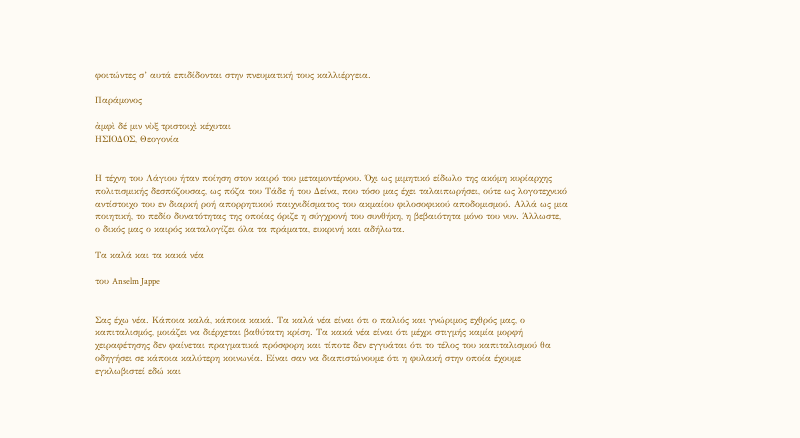φοιτώντες σ’ αυτά επιδίδονται στην πνευματική τους καλλιέργεια.

Παράμονος

ἀμφὶ δέ μιν νὺξ τριστοιχὶ κέχυται
ΗΣΙΟΔΟΣ, Θεογονία


Η τέχνη του Λάγιου ήταν ποίηση στον καιρό του μεταμοντέρνου. Όχι ως μιμητικό είδωλο της ακόμη κυρίαρχης πολιτισμικής δεσπόζουσας, ως πόζα του Τάδε ή του Δείνα, που τόσο μας έχει ταλαιπωρήσει, ούτε ως λογοτεχνικό αντίστοιχο του εν διαρκή ροή απορρητικού παιχνιδίσματος του ακμαίου φιλοσοφικού αποδομισμού. Αλλά ως μια ποιητική, το πεδίο δυνατότητας της οποίας όριζε η σύγχρονή του συνθήκη, η βεβαιότητα μόνο του νυν. Άλλωστε, ο δικός μας ο καιρός καταλογίζει όλα τα πράματα, ευκρινή και αδήλωτα.

Τα καλά και τα κακά νέα

του Anselm Jappe


Σας έχω νέα. Κάποια καλά, κάποια κακά. Τα καλά νέα είναι ότι ο παλιός και γνώριμος εχθρός μας, ο καπιταλισμός, μοιάζει να διέρχεται βαθύτατη κρίση. Τα κακά νέα είναι ότι μέχρι στιγμής καμία μορφή χειραφέτησης δεν φαίνεται πραγματικά πρόσφορη και τίποτε δεν εγγυάται ότι το τέλος του καπιταλισμού θα οδηγήσει σε κάποια καλύτερη κοινωνία. Είναι σαν να διαπιστώνουμε ότι η φυλακή στην οποία έχουμε εγκλωβιστεί εδώ και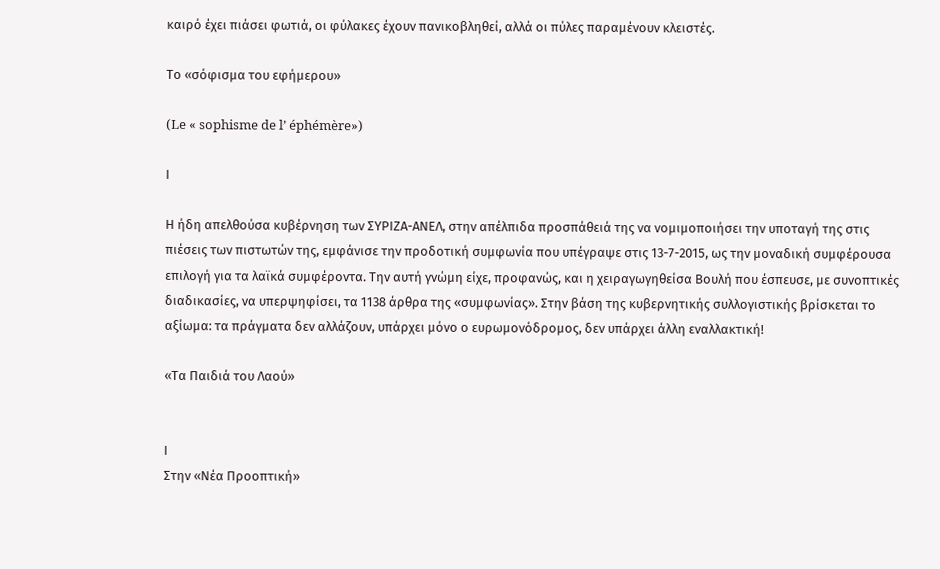καιρό έχει πιάσει φωτιά, οι φύλακες έχουν πανικοβληθεί, αλλά οι πύλες παραμένουν κλειστές.

Tο «σόφισμα του εφήμερου»

(Le « sophisme de l’ éphémère»)

Ι

Η ήδη απελθούσα κυβέρνηση των ΣΥΡΙΖΑ-ΑΝΕΛ, στην απέλπιδα προσπάθειά της να νομιμοποιήσει την υποταγή της στις πιέσεις των πιστωτών της, εμφάνισε την προδοτική συμφωνία που υπέγραψε στις 13-7-2015, ως την μοναδική συμφέρουσα επιλογή για τα λαϊκά συμφέροντα. Την αυτή γνώμη είχε, προφανώς, και η χειραγωγηθείσα Βουλή που έσπευσε, με συνοπτικές διαδικασίες, να υπερψηφίσει, τα 1138 άρθρα της «συμφωνίας». Στην βάση της κυβερνητικής συλλογιστικής βρίσκεται το αξίωμα: τα πράγματα δεν αλλάζουν, υπάρχει μόνο ο ευρωμονόδρομος, δεν υπάρχει άλλη εναλλακτική!

«Τα Παιδιά του Λαού»


Ι
Στην «Νέα Προοπτική»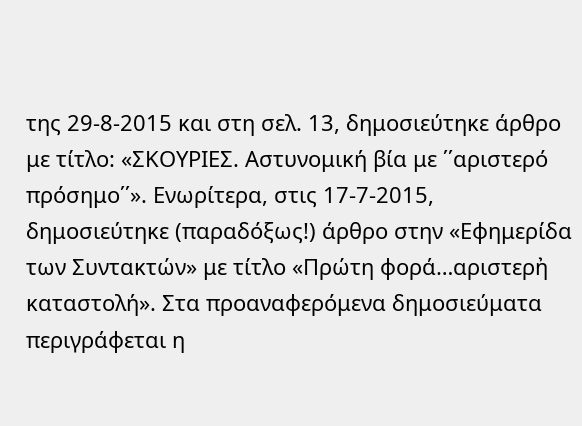της 29-8-2015 και στη σελ. 13, δημοσιεύτηκε άρθρο με τίτλο: «ΣΚΟΥΡΙΕΣ. Αστυνομική βία με ΄΄αριστερό πρόσημο΄΄». Ενωρίτερα, στις 17-7-2015, δημοσιεύτηκε (παραδόξως!) άρθρο στην «Εφημερίδα των Συντακτών» με τίτλο «Πρώτη φορά…αριστερἠ καταστολή». Στα προαναφερόμενα δημοσιεύματα περιγράφεται η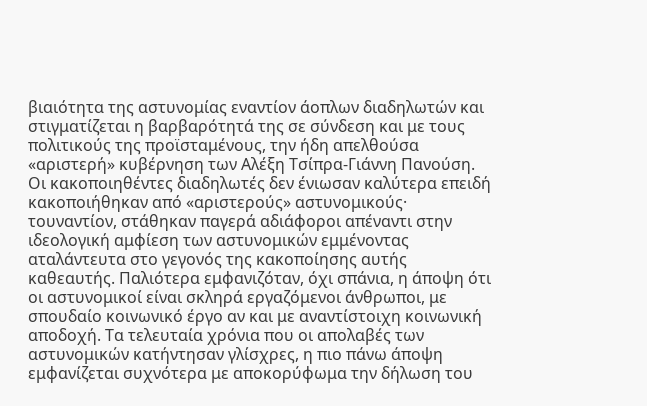βιαιότητα της αστυνομίας εναντίον άοπλων διαδηλωτών και στιγματίζεται η βαρβαρότητά της σε σύνδεση και με τους πολιτικούς της προϊσταμένους, την ήδη απελθούσα «αριστερή» κυβέρνηση των Αλέξη Τσίπρα-Γιάννη Πανούση. Οι κακοποιηθέντες διαδηλωτές δεν ένιωσαν καλύτερα επειδή κακοποιήθηκαν από «αριστερούς» αστυνομικούς· τουναντίον, στάθηκαν παγερά αδιάφοροι απέναντι στην ιδεολογική αμφίεση των αστυνομικών εμμένοντας αταλάντευτα στο γεγονός της κακοποίησης αυτής καθεαυτής. Παλιότερα εμφανιζόταν, όχι σπάνια, η άποψη ότι οι αστυνομικοί είναι σκληρά εργαζόμενοι άνθρωποι, με σπουδαίο κοινωνικό έργο αν και με αναντίστοιχη κοινωνική αποδοχή. Τα τελευταία χρόνια που οι απολαβές των αστυνομικών κατήντησαν γλίσχρες, η πιο πάνω άποψη εμφανίζεται συχνότερα με αποκορύφωμα την δήλωση του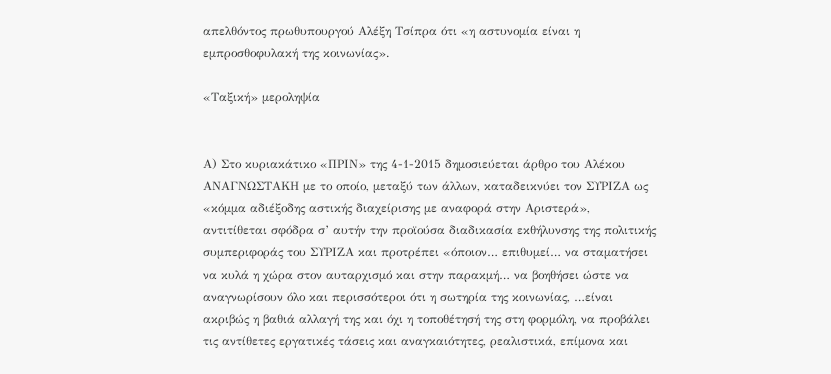απελθόντος πρωθυπουργού Αλέξη Τσίπρα ότι «η αστυνομία είναι η εμπροσθοφυλακή της κοινωνίας».

«Ταξική» μεροληψία


Α) Στο κυριακάτικο «ΠΡΙΝ» της 4-1-2015 δημοσιεύεται άρθρο του Αλέκου ΑΝΑΓΝΩΣΤΑΚΗ με το οποίο, μεταξύ των άλλων, καταδεικνύει τον ΣΥΡΙΖΑ ως «κόμμα αδιέξοδης αστικής διαχείρισης με αναφορά στην Αριστερά», αντιτίθεται σφόδρα σ’ αυτήν την προϊούσα διαδικασία εκθήλυνσης της πολιτικής συμπεριφοράς του ΣΥΡΙΖΑ και προτρέπει «όποιον… επιθυμεί… να σταματήσει να κυλά η χώρα στον αυταρχισμό και στην παρακμή… να βοηθήσει ώστε να αναγνωρίσουν όλο και περισσότεροι ότι η σωτηρία της κοινωνίας, …είναι ακριβώς η βαθιά αλλαγή της και όχι η τοποθέτησή της στη φορμόλη, να προβάλει τις αντίθετες εργατικές τάσεις και αναγκαιότητες, ρεαλιστικά, επίμονα και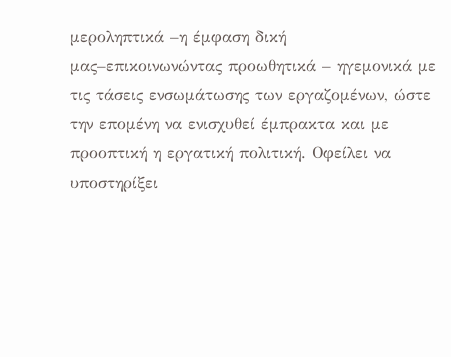μεροληπτικά –η έμφαση δική μας–επικοινωνώντας προωθητικά – ηγεμονικά με τις τάσεις ενσωμάτωσης των εργαζομένων, ώστε την επομένη να ενισχυθεί έμπρακτα και με προοπτική η εργατική πολιτική. Οφείλει να υποστηρίξει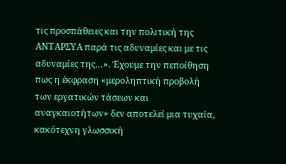τις προσπάθειες και την πολιτική της ΑΝΤΑΡΣΥΑ παρά τις αδυναμίες και με τις αδυναμίες της…». Έχουμε την πεποίθηση πως η έκφραση «μεροληπτική προβολή των εργατικών τάσεων και αναγκαιοτήτων» δεν αποτελεί μια τυχαία, κακότεχνη γλωσσική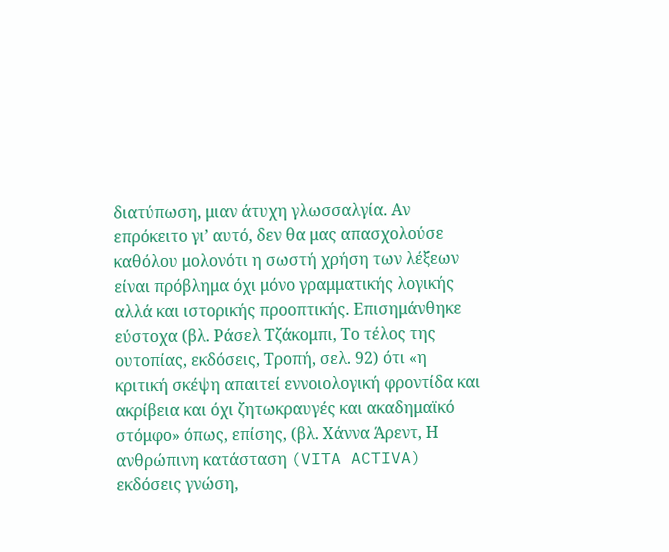διατύπωση, μιαν άτυχη γλωσσαλγία. Αν επρόκειτο γι’ αυτό, δεν θα μας απασχολούσε καθόλου μολονότι η σωστή χρήση των λέξεων είναι πρόβλημα όχι μόνο γραμματικής λογικής αλλά και ιστορικής προοπτικής. Επισημάνθηκε εύστοχα (βλ. Ράσελ Τζάκομπι, Το τέλος της ουτοπίας, εκδόσεις, Τροπή, σελ. 92) ότι «η κριτική σκέψη απαιτεί εννοιολογική φροντίδα και ακρίβεια και όχι ζητωκραυγές και ακαδημαϊκό στόμφο» όπως, επίσης, (βλ. Χάννα Άρεντ, Η ανθρώπινη κατάσταση (VITA ACTIVA) εκδόσεις γνώση,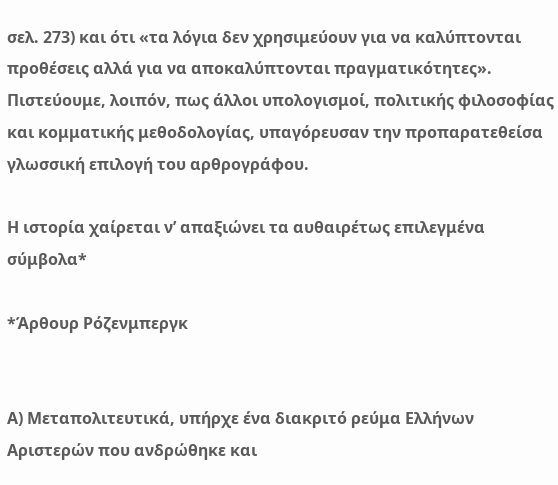σελ. 273) και ότι «τα λόγια δεν χρησιμεύουν για να καλύπτονται προθέσεις αλλά για να αποκαλύπτονται πραγματικότητες». Πιστεύουμε, λοιπόν, πως άλλοι υπολογισμοί, πολιτικής φιλοσοφίας και κομματικής μεθοδολογίας, υπαγόρευσαν την προπαρατεθείσα γλωσσική επιλογή του αρθρογράφου.

Η ιστορία χαίρεται ν’ απαξιώνει τα αυθαιρέτως επιλεγμένα σύμβολα*

*Άρθουρ Ρόζενμπεργκ


Α) Μεταπολιτευτικά, υπήρχε ένα διακριτό ρεύμα Ελλήνων Αριστερών που ανδρώθηκε και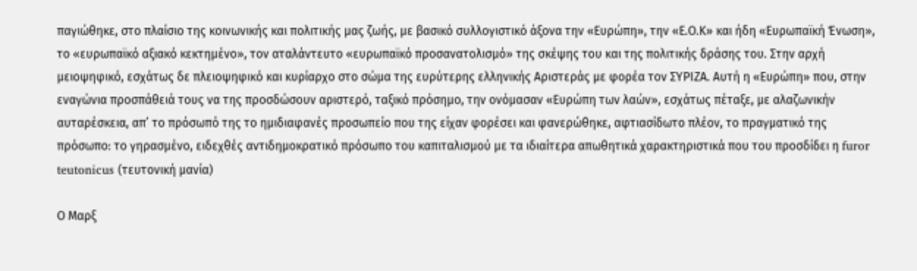παγιώθηκε, στο πλαίσιο της κοινωνικής και πολιτικής μας ζωής, με βασικό συλλογιστικό άξονα την «Ευρώπη», την «Ε.Ο.Κ» και ήδη «Ευρωπαϊκή Ένωση», το «ευρωπαϊκό αξιακό κεκτημένο», τον αταλάντευτο «ευρωπαϊκό προσανατολισμό» της σκέψης του και της πολιτικής δράσης του. Στην αρχή μειοψηφικό, εσχάτως δε πλειοψηφικό και κυρίαρχο στο σώμα της ευρύτερης ελληνικής Αριστεράς με φορέα τον ΣΥΡΙΖΑ. Αυτή η «Ευρώπη» που, στην εναγώνια προσπάθειά τους να της προσδώσουν αριστερό, ταξικό πρόσημο, την ονόμασαν «Ευρώπη των λαών», εσχάτως πέταξε, με αλαζωνικήν αυταρέσκεια, απ’ το πρόσωπό της το ημιδιαφανές προσωπείο που της είχαν φορέσει και φανερώθηκε, αφτιασίδωτο πλέον, το πραγματικό της πρόσωπο: το γηρασμένο, ειδεχθές αντιδημοκρατικό πρόσωπο του καπιταλισμού με τα ιδιαίτερα απωθητικά χαρακτηριστικά που του προσδίδει η furor teutonicus (τευτονική μανία)

Ο Μαρξ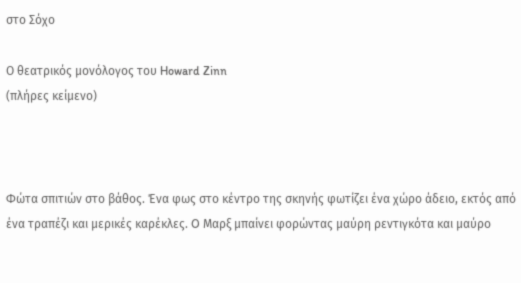στο Σόχο

Ο θεατρικός μονόλογος του Howard Zinn
(πλήρες κείμενο)



Φώτα σπιτιών στο βάθος. Ένα φως στο κέντρο της σκηνής φωτίζει ένα χώρο άδειο, εκτός από ένα τραπέζι και μερικές καρέκλες. O Μαρξ μπαίνει φορώντας μαύρη ρεντιγκότα και μαύρο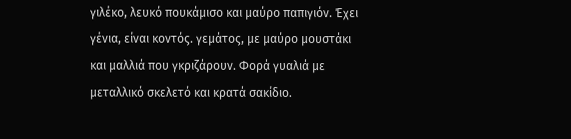γιλέκο, λευκό πουκάμισο και μαύρο παπιγιόν. Έχει γένια, είναι κοντός. γεμάτος, με μαύρο μουστάκι και μαλλιά που γκριζάρουν. Φορά γυαλιά με μεταλλικό σκελετό και κρατά σακίδιο.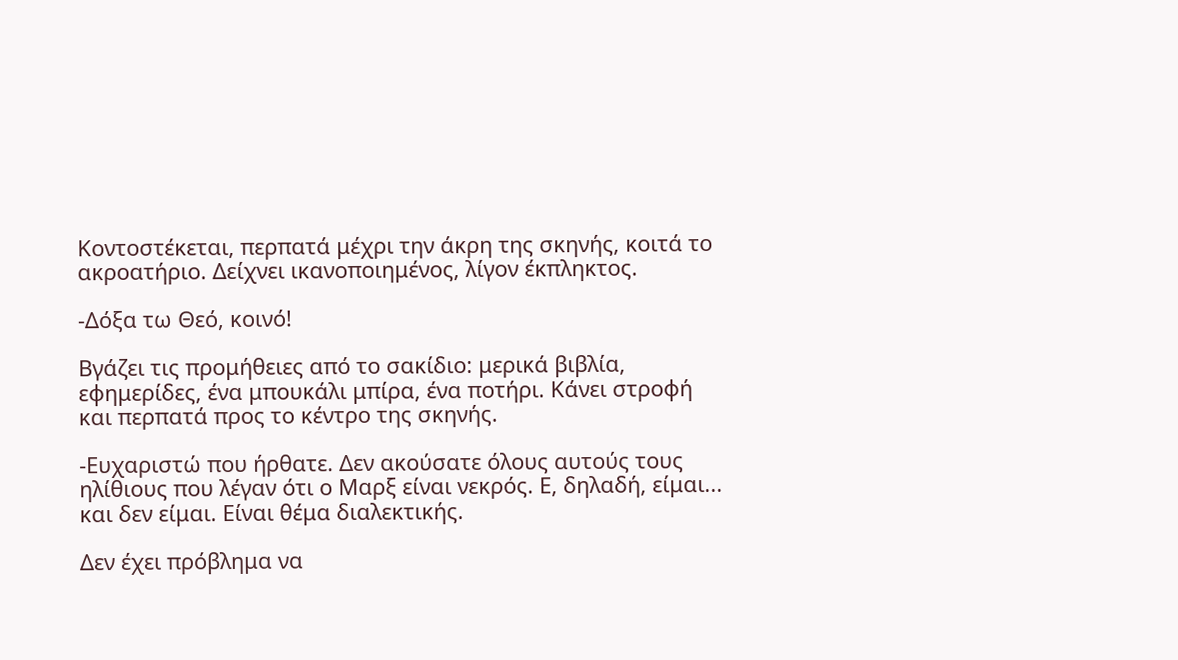Κοντοστέκεται, περπατά μέχρι την άκρη της σκηνής, κοιτά το ακροατήριο. Δείχνει ικανοποιημένος, λίγον έκπληκτος.

-Δόξα τω Θεό, κοινό!

Βγάζει τις προμήθειες από τo σακίδιο: μερικά βιβλία, εφημερίδες, ένα μπουκάλι μπίρα, ένα ποτήρι. Κάνει στροφή και περπατά προς το κέντρο της σκηνής.

-Ευχαριστώ που ήρθατε. Δεν ακούσατε όλους αυτούς τους ηλίθιους που λέγαν ότι ο Μαρξ είναι νεκρός. Ε, δηλαδή, είμαι... και δεν είμαι. Είναι θέμα διαλεκτικής.

Δεν έχει πρόβλημα να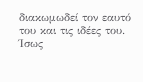διακωμωδεί τον εαυτό του και τις ιδέες του. Ίσως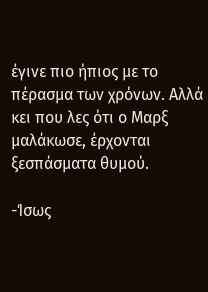έγινε πιο ήπιος με το πέρασμα των χρόνων. Αλλά κει που λες ότι ο Μαρξ μαλάκωσε, έρχονται ξεσπάσματα θυμού.

-Ίσως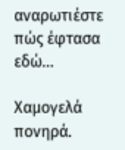αναρωτιέστε πώς έφτασα εδώ...

Χαμογελά πονηρά.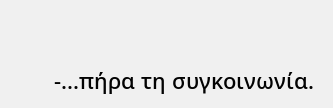-...πήρα τη συγκοινωνία.